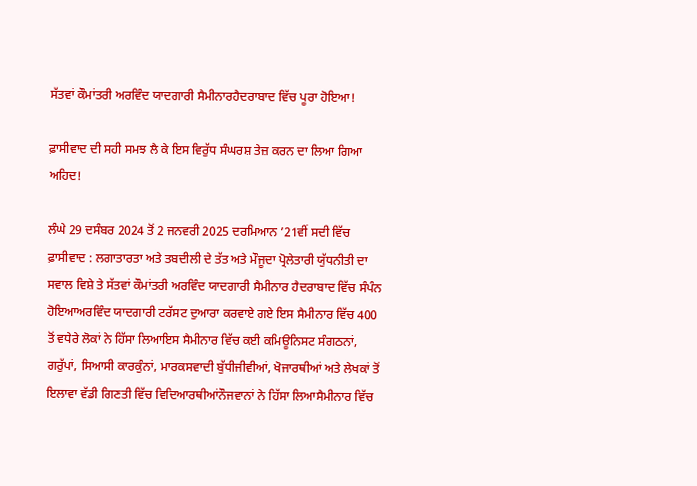ਸੱਤਵਾਂ ਕੌਮਾਂਤਰੀ ਅਰਵਿੰਦ ਯਾਦਗਾਰੀ ਸੈਮੀਨਾਰਹੈਦਰਾਬਾਦ ਵਿੱਚ ਪੂਰਾ ਹੋਇਆ!

ਫ਼ਾਸੀਵਾਦ ਦੀ ਸਹੀ ਸਮਝ ਲੈ ਕੇ ਇਸ ਵਿਰੁੱਧ ਸੰਘਰਸ਼ ਤੇਜ਼ ਕਰਨ ਦਾ ਲਿਆ ਗਿਆ ਅਹਿਦ!

ਲੰਘੇ 29 ਦਸੰਬਰ 2024 ਤੋਂ 2 ਜਨਵਰੀ 2025 ਦਰਮਿਆਨ ’21ਵੀਂ ਸਦੀ ਵਿੱਚ ਫ਼ਾਸੀਵਾਦ : ਲਗਾਤਾਰਤਾ ਅਤੇ ਤਬਦੀਲੀ ਦੇ ਤੱਤ ਅਤੇ ਮੌਜੂਦਾ ਪ੍ਰੋਲੇਤਾਰੀ ਯੁੱਧਨੀਤੀ ਦਾ ਸਵਾਲ ਵਿਸ਼ੇ ਤੇ ਸੱਤਵਾਂ ਕੌਮਾਂਤਰੀ ਅਰਵਿੰਦ ਯਾਦਗਾਰੀ ਸੈਮੀਨਾਰ ਹੈਦਰਾਬਾਦ ਵਿੱਚ ਸੰਪੰਨ ਹੋਇਆਅਰਵਿੰਦ ਯਾਦਗਾਰੀ ਟਰੱਸਟ ਦੁਆਰਾ ਕਰਵਾਏ ਗਏ ਇਸ ਸੈਮੀਨਾਰ ਵਿੱਚ 400 ਤੋਂ ਵਧੇਰੇ ਲੋਕਾਂ ਨੇ ਹਿੱਸਾ ਲਿਆਇਸ ਸੈਮੀਨਾਰ ਵਿੱਚ ਕਈ ਕਮਿਊਨਿਸਟ ਸੰਗਠਨਾਂ, ਗਰੁੱਪਾਂ, ਸਿਆਸੀ ਕਾਰਕੁੰਨਾਂ, ਮਾਰਕਸਵਾਦੀ ਬੁੱਧੀਜੀਵੀਆਂ, ਖੋਜਾਰਥੀਆਂ ਅਤੇ ਲੇਖਕਾਂ ਤੋਂ ਇਲਾਵਾ ਵੱਡੀ ਗਿਣਤੀ ਵਿੱਚ ਵਿਦਿਆਰਥੀਆਂਨੌਜਵਾਨਾਂ ਨੇ ਹਿੱਸਾ ਲਿਆਸੈਮੀਨਾਰ ਵਿੱਚ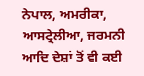ਨੇਪਾਲ, ਅਮਰੀਕਾ, ਆਸਟ੍ਰੇਲੀਆ, ਜਰਮਨੀ ਆਦਿ ਦੇਸ਼ਾਂ ਤੋਂ ਵੀ ਕਈ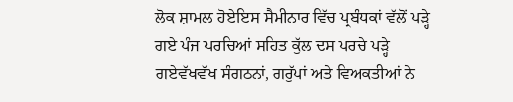ਲੋਕ ਸ਼ਾਮਲ ਹੋਏਇਸ ਸੈਮੀਨਾਰ ਵਿੱਚ ਪ੍ਰਬੰਧਕਾਂ ਵੱਲੋਂ ਪੜ੍ਹੇ ਗਏ ਪੰਜ ਪਰਚਿਆਂ ਸਹਿਤ ਕੁੱਲ ਦਸ ਪਰਚੇ ਪੜ੍ਹੇ ਗਏਵੱਖਵੱਖ ਸੰਗਠਨਾਂ, ਗਰੁੱਪਾਂ ਅਤੇ ਵਿਅਕਤੀਆਂ ਨੇ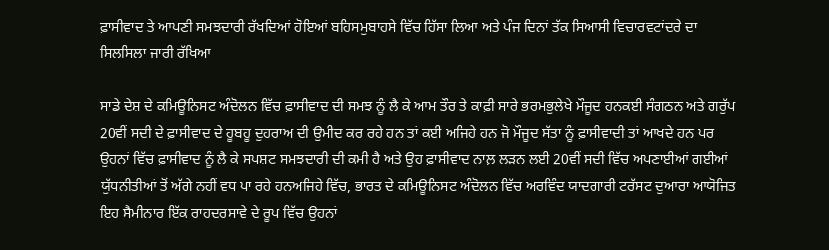ਫ਼ਾਸੀਵਾਦ ਤੇ ਆਪਣੀ ਸਮਝਦਾਰੀ ਰੱਖਦਿਆਂ ਹੋਇਆਂ ਬਹਿਸਮੁਬਾਹਸੇ ਵਿੱਚ ਹਿੱਸਾ ਲਿਆ ਅਤੇ ਪੰਜ ਦਿਨਾਂ ਤੱਕ ਸਿਆਸੀ ਵਿਚਾਰਵਟਾਂਦਰੇ ਦਾ ਸਿਲਸਿਲਾ ਜਾਰੀ ਰੱਖਿਆ

ਸਾਡੇ ਦੇਸ਼ ਦੇ ਕਮਿਊਨਿਸਟ ਅੰਦੋਲਨ ਵਿੱਚ ਫ਼ਾਸੀਵਾਦ ਦੀ ਸਮਝ ਨੂੰ ਲੈ ਕੇ ਆਮ ਤੌਰ ਤੇ ਕਾਫ਼ੀ ਸਾਰੇ ਭਰਮਭੁਲੇਖੇ ਮੌਜੂਦ ਹਨਕਈ ਸੰਗਠਨ ਅਤੇ ਗਰੁੱਪ 20ਵੀਂ ਸਦੀ ਦੇ ਫ਼ਾਸੀਵਾਦ ਦੇ ਹੂਬਹੂ ਦੁਹਰਾਅ ਦੀ ਉਮੀਦ ਕਰ ਰਹੇ ਹਨ ਤਾਂ ਕਈ ਅਜਿਹੇ ਹਨ ਜੋ ਮੌਜੂਦ ਸੱਤਾ ਨੂੰ ਫ਼ਾਸੀਵਾਦੀ ਤਾਂ ਆਖਦੇ ਹਨ ਪਰ ਉਹਨਾਂ ਵਿੱਚ ਫ਼ਾਸੀਵਾਦ ਨੂੰ ਲੈ ਕੇ ਸਪਸ਼ਟ ਸਮਝਦਾਰੀ ਦੀ ਕਮੀ ਹੈ ਅਤੇ ਉਹ ਫ਼ਾਸੀਵਾਦ ਨਾਲ਼ ਲੜਨ ਲਈ 20ਵੀਂ ਸਦੀ ਵਿੱਚ ਅਪਣਾਈਆਂ ਗਈਆਂ ਯੁੱਧਨੀਤੀਆਂ ਤੋਂ ਅੱਗੇ ਨਹੀਂ ਵਧ ਪਾ ਰਹੇ ਹਨਅਜਿਹੇ ਵਿੱਚ, ਭਾਰਤ ਦੇ ਕਮਿਊਨਿਸਟ ਅੰਦੋਲਨ ਵਿੱਚ ਅਰਵਿੰਦ ਯਾਦਗਾਰੀ ਟਰੱਸਟ ਦੁਆਰਾ ਆਯੋਜਿਤ ਇਹ ਸੈਮੀਨਾਰ ਇੱਕ ਰਾਹਦਰਸਾਵੇ ਦੇ ਰੂਪ ਵਿੱਚ ਉਹਨਾਂ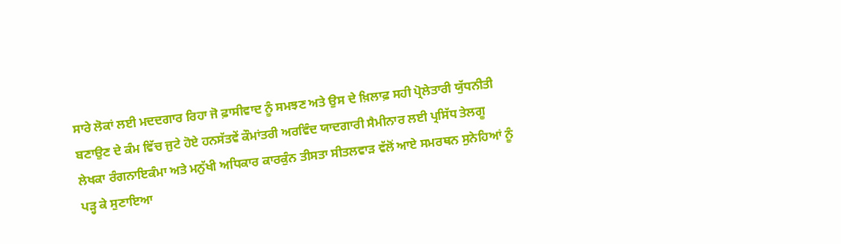ਸਾਰੇ ਲੋਕਾਂ ਲਈ ਮਦਦਗਾਰ ਰਿਹਾ ਜੋ ਫ਼ਾਸੀਵਾਦ ਨੂੰ ਸਮਝਣ ਅਤੇ ਉਸ ਦੇ ਖ਼ਿਲਾਫ਼ ਸਹੀ ਪ੍ਰੋਲੇਤਾਰੀ ਯੁੱਧਨੀਤੀ ਬਣਾਉਣ ਦੇ ਕੰਮ ਵਿੱਚ ਜੁਟੇ ਹੋਏ ਹਨਸੱਤਵੇਂ ਕੌਮਾਂਤਰੀ ਅਰਵਿੰਦ ਯਾਦਗਾਰੀ ਸੈਮੀਨਾਰ ਲਈ ਪ੍ਰਸਿੱਧ ਤੇਲਗੂ ਲੇਖਕਾ ਰੰਗਨਾਇਕੰਮਾ ਅਤੇ ਮਨੁੱਖੀ ਅਧਿਕਾਰ ਕਾਰਕੁੰਨ ਤੀਸਤਾ ਸੀਤਲਵਾੜ ਵੱਲੋਂ ਆਏ ਸਮਰਥਨ ਸੁਨੇਹਿਆਂ ਨੂੰ ਪੜ੍ਹ ਕੇ ਸੁਣਾਇਆ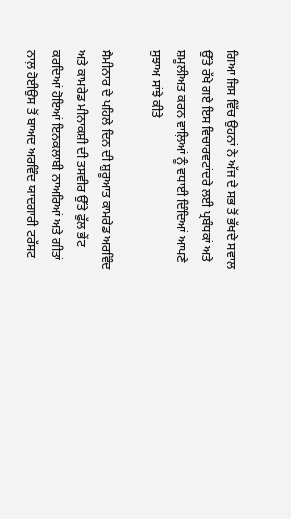ਗਿਆ ਜਿਸ ਵਿੱਚ ਉਹਨਾਂ ਨੇ ਅੱਜ ਦੇ ਸਭ ਤੋਂ ਭੱਖਦੇ ਸਵਾਲ ਉੱਤੇ ਰੱਖੇ ਗਏ ਇਸ ਵਿਚਾਰਵਟਾਂਦਰੇ ਲਈ ਪ੍ਰਬੰਧਕਾਂ ਅਤੇ ਸ਼ਮੂਲੀਅਤ ਕਰਨ ਵਾਲ਼ਿਆਂ ਨੂੰ ਵਧਾਈ ਦਿੰਦਿਆਂ ਆਪਣੇ ਸੁਝਾਅ ਸਾਂਝੇ ਕੀਤੇ

ਸੈਮੀਨਾਰ ਦੇ ਪਹਿਲੇ ਦਿਨ ਦੀ ਸ਼ੁਰੂਆਤ ਕਾਮਰੇਡ ਅਰਵਿੰਦ ਅਤੇ ਕਾਮਰੇਡ ਮੀਨਾਕਸ਼ੀ ਦੀ ਤਸਵੀਰ ਉੱਤੇ ਫੁੱਲ ਭੇਂਟ ਕਰਦਿਆਂ ਹੋਇਆਂ ਇਨਕਲਾਬੀ ਨਾਅਰਿਆਂ ਅਤੇ ਗੀਤਾਂ ਨਾਲ਼ ਹੋਈਉਸ ਤੋਂ ਬਾਅਦ ਅਰਵਿੰਦ ਯਾਦਗਾਰੀ ਟਰੱਸਟ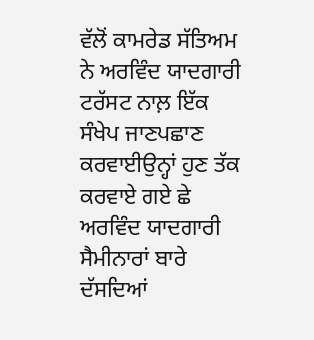ਵੱਲੋਂ ਕਾਮਰੇਡ ਸੱਤਿਅਮ ਨੇ ਅਰਵਿੰਦ ਯਾਦਗਾਰੀ ਟਰੱਸਟ ਨਾਲ਼ ਇੱਕ ਸੰਖੇਪ ਜਾਣਪਛਾਣ ਕਰਵਾਈਉਨ੍ਹਾਂ ਹੁਣ ਤੱਕ ਕਰਵਾਏ ਗਏ ਛੇ ਅਰਵਿੰਦ ਯਾਦਗਾਰੀ ਸੈਮੀਨਾਰਾਂ ਬਾਰੇ ਦੱਸਦਿਆਂ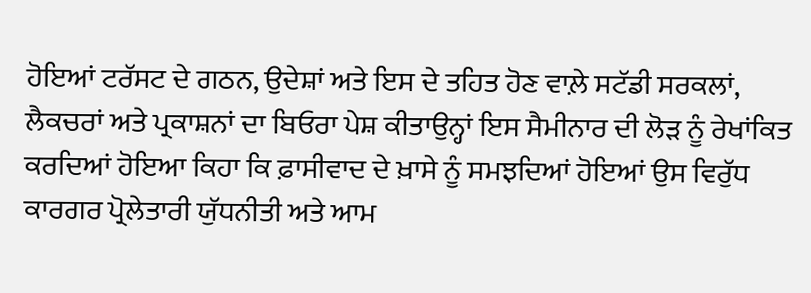ਹੋਇਆਂ ਟਰੱਸਟ ਦੇ ਗਠਨ, ਉਦੇਸ਼ਾਂ ਅਤੇ ਇਸ ਦੇ ਤਹਿਤ ਹੋਣ ਵਾਲ਼ੇ ਸਟੱਡੀ ਸਰਕਲਾਂ, ਲੈਕਚਰਾਂ ਅਤੇ ਪ੍ਰਕਾਸ਼ਨਾਂ ਦਾ ਬਿਓਰਾ ਪੇਸ਼ ਕੀਤਾਉਨ੍ਹਾਂ ਇਸ ਸੈਮੀਨਾਰ ਦੀ ਲੋੜ ਨੂੰ ਰੇਖਾਂਕਿਤ ਕਰਦਿਆਂ ਹੋਇਆ ਕਿਹਾ ਕਿ ਫ਼ਾਸੀਵਾਦ ਦੇ ਖ਼ਾਸੇ ਨੂੰ ਸਮਝਦਿਆਂ ਹੋਇਆਂ ਉਸ ਵਿਰੁੱਧ ਕਾਰਗਰ ਪ੍ਰੋਲੇਤਾਰੀ ਯੁੱਧਨੀਤੀ ਅਤੇ ਆਮ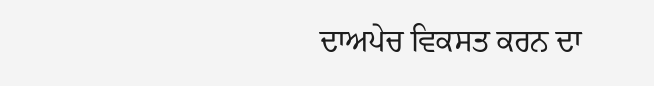ਦਾਅਪੇਚ ਵਿਕਸਤ ਕਰਨ ਦਾ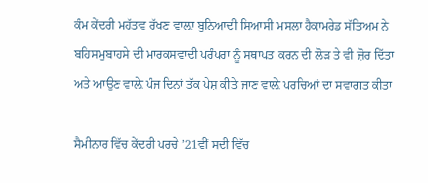ਕੰਮ ਕੇਂਦਰੀ ਮਹੱਤਵ ਰੱਖਣ ਵਾਲ਼ਾ ਬੁਨਿਆਦੀ ਸਿਆਸੀ ਮਸਲਾ ਹੈਕਾਮਰੇਡ ਸੱਤਿਅਮ ਨੇ ਬਹਿਸਮੁਬਾਹਸੇ ਦੀ ਮਾਰਕਸਵਾਦੀ ਪਰੰਪਰਾ ਨੂੰ ਸਥਾਪਤ ਕਰਨ ਦੀ ਲੋੜ ਤੇ ਵੀ ਜ਼ੋਰ ਦਿੱਤਾ ਅਤੇ ਆਉਣ ਵਾਲ਼ੇ ਪੰਜ ਦਿਨਾਂ ਤੱਕ ਪੇਸ਼ ਕੀਤੇ ਜਾਣ ਵਾਲ਼ੇ ਪਰਚਿਆਂ ਦਾ ਸਵਾਗਤ ਕੀਤਾ

ਸੈਮੀਨਾਰ ਵਿੱਚ ਕੇਂਦਰੀ ਪਰਚੇ ’21ਵੀਂ ਸਦੀ ਵਿੱਚ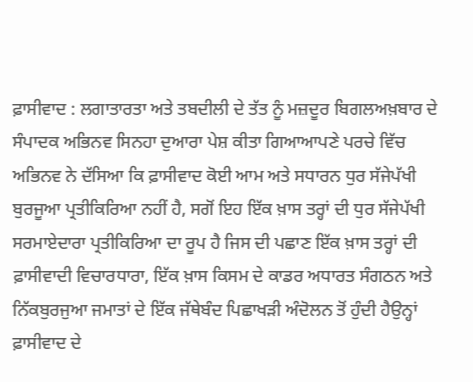ਫ਼ਾਸੀਵਾਦ : ਲਗਾਤਾਰਤਾ ਅਤੇ ਤਬਦੀਲੀ ਦੇ ਤੱਤ ਨੂੰ ਮਜ਼ਦੂਰ ਬਿਗਲਅਖ਼ਬਾਰ ਦੇ ਸੰਪਾਦਕ ਅਭਿਨਵ ਸਿਨਹਾ ਦੁਆਰਾ ਪੇਸ਼ ਕੀਤਾ ਗਿਆਆਪਣੇ ਪਰਚੇ ਵਿੱਚ ਅਭਿਨਵ ਨੇ ਦੱਸਿਆ ਕਿ ਫ਼ਾਸੀਵਾਦ ਕੋਈ ਆਮ ਅਤੇ ਸਧਾਰਨ ਧੁਰ ਸੱਜੇਪੱਖੀ ਬੁਰਜੂਆ ਪ੍ਰਤੀਕਿਰਿਆ ਨਹੀਂ ਹੈ, ਸਗੋਂ ਇਹ ਇੱਕ ਖ਼ਾਸ ਤਰ੍ਹਾਂ ਦੀ ਧੁਰ ਸੱਜੇਪੱਖੀ ਸਰਮਾਏਦਾਰਾ ਪ੍ਰਤੀਕਿਰਿਆ ਦਾ ਰੂਪ ਹੈ ਜਿਸ ਦੀ ਪਛਾਣ ਇੱਕ ਖ਼ਾਸ ਤਰ੍ਹਾਂ ਦੀ ਫ਼ਾਸੀਵਾਦੀ ਵਿਚਾਰਧਾਰਾ, ਇੱਕ ਖ਼ਾਸ ਕਿਸਮ ਦੇ ਕਾਡਰ ਅਧਾਰਤ ਸੰਗਠਨ ਅਤੇ ਨਿੱਕਬੁਰਜੁਆ ਜਮਾਤਾਂ ਦੇ ਇੱਕ ਜੱਥੇਬੰਦ ਪਿਛਾਖੜੀ ਅੰਦੋਲਨ ਤੋਂ ਹੁੰਦੀ ਹੈਉਨ੍ਹਾਂ ਫ਼ਾਸੀਵਾਦ ਦੇ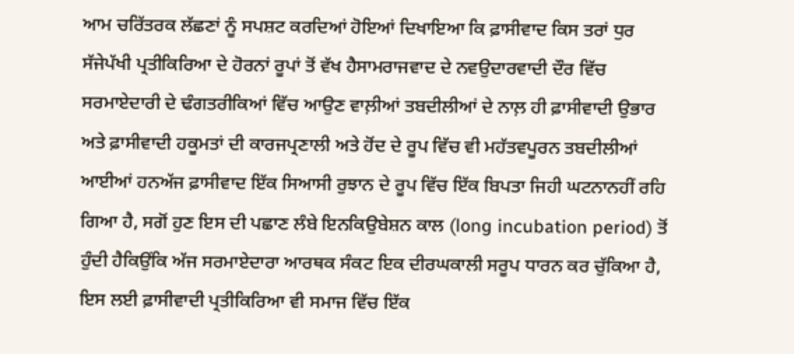ਆਮ ਚਰਿੱਤਰਕ ਲੱਛਣਾਂ ਨੂੰ ਸਪਸ਼ਟ ਕਰਦਿਆਂ ਹੋਇਆਂ ਦਿਖਾਇਆ ਕਿ ਫ਼ਾਸੀਵਾਦ ਕਿਸ ਤਰਾਂ ਧੁਰ ਸੱਜੇਪੱਖੀ ਪ੍ਰਤੀਕਿਰਿਆ ਦੇ ਹੋਰਨਾਂ ਰੂਪਾਂ ਤੋਂ ਵੱਖ ਹੈਸਾਮਰਾਜਵਾਦ ਦੇ ਨਵਉਦਾਰਵਾਦੀ ਦੌਰ ਵਿੱਚ ਸਰਮਾਏਦਾਰੀ ਦੇ ਢੰਗਤਰੀਕਿਆਂ ਵਿੱਚ ਆਉਣ ਵਾਲ਼ੀਆਂ ਤਬਦੀਲੀਆਂ ਦੇ ਨਾਲ਼ ਹੀ ਫ਼ਾਸੀਵਾਦੀ ਉਭਾਰ ਅਤੇ ਫ਼ਾਸੀਵਾਦੀ ਹਕੂਮਤਾਂ ਦੀ ਕਾਰਜਪ੍ਰਣਾਲੀ ਅਤੇ ਹੋਂਦ ਦੇ ਰੂਪ ਵਿੱਚ ਵੀ ਮਹੱਤਵਪੂਰਨ ਤਬਦੀਲੀਆਂ ਆਈਆਂ ਹਨਅੱਜ ਫ਼ਾਸੀਵਾਦ ਇੱਕ ਸਿਆਸੀ ਰੁਝਾਨ ਦੇ ਰੂਪ ਵਿੱਚ ਇੱਕ ਬਿਪਤਾ ਜਿਹੀ ਘਟਨਾਨਹੀਂ ਰਹਿ ਗਿਆ ਹੈ, ਸਗੋਂ ਹੁਣ ਇਸ ਦੀ ਪਛਾਣ ਲੰਬੇ ਇਨਕਿਉਬੇਸ਼ਨ ਕਾਲ (long incubation period) ਤੋਂ ਹੁੰਦੀ ਹੈਕਿਉਂਕਿ ਅੱਜ ਸਰਮਾਏਦਾਰਾ ਆਰਥਕ ਸੰਕਟ ਇਕ ਦੀਰਘਕਾਲੀ ਸਰੂਪ ਧਾਰਨ ਕਰ ਚੁੱਕਿਆ ਹੈ, ਇਸ ਲਈ ਫ਼ਾਸੀਵਾਦੀ ਪ੍ਰਤੀਕਿਰਿਆ ਵੀ ਸਮਾਜ ਵਿੱਚ ਇੱਕ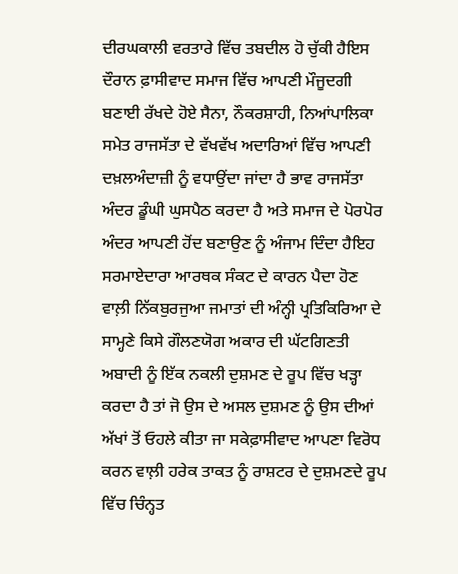ਦੀਰਘਕਾਲੀ ਵਰਤਾਰੇ ਵਿੱਚ ਤਬਦੀਲ ਹੋ ਚੁੱਕੀ ਹੈਇਸ ਦੌਰਾਨ ਫ਼ਾਸੀਵਾਦ ਸਮਾਜ ਵਿੱਚ ਆਪਣੀ ਮੌਜੂਦਗੀ ਬਣਾਈ ਰੱਖਦੇ ਹੋਏ ਸੈਨਾ, ਨੌਕਰਸ਼ਾਹੀ, ਨਿਆਂਪਾਲਿਕਾ ਸਮੇਤ ਰਾਜਸੱਤਾ ਦੇ ਵੱਖਵੱਖ ਅਦਾਰਿਆਂ ਵਿੱਚ ਆਪਣੀ ਦਖ਼ਲਅੰਦਾਜ਼ੀ ਨੂੰ ਵਧਾਉਂਦਾ ਜਾਂਦਾ ਹੈ ਭਾਵ ਰਾਜਸੱਤਾ ਅੰਦਰ ਡੂੰਘੀ ਘੁਸਪੈਠ ਕਰਦਾ ਹੈ ਅਤੇ ਸਮਾਜ ਦੇ ਪੋਰਪੋਰ ਅੰਦਰ ਆਪਣੀ ਹੋਂਦ ਬਣਾਉਣ ਨੂੰ ਅੰਜਾਮ ਦਿੰਦਾ ਹੈਇਹ ਸਰਮਾਏਦਾਰਾ ਆਰਥਕ ਸੰਕਟ ਦੇ ਕਾਰਨ ਪੈਦਾ ਹੋਣ ਵਾਲ਼ੀ ਨਿੱਕਬੁਰਜੁਆ ਜਮਾਤਾਂ ਦੀ ਅੰਨ੍ਹੀ ਪ੍ਰਤਿਕਿਰਿਆ ਦੇ ਸਾਮ੍ਹਣੇ ਕਿਸੇ ਗੌਲਣਯੋਗ ਅਕਾਰ ਦੀ ਘੱਟਗਿਣਤੀ ਅਬਾਦੀ ਨੂੰ ਇੱਕ ਨਕਲੀ ਦੁਸ਼ਮਣ ਦੇ ਰੂਪ ਵਿੱਚ ਖੜ੍ਹਾ ਕਰਦਾ ਹੈ ਤਾਂ ਜੋ ਉਸ ਦੇ ਅਸਲ ਦੁਸ਼ਮਣ ਨੂੰ ਉਸ ਦੀਆਂ ਅੱਖਾਂ ਤੋਂ ਓਹਲੇ ਕੀਤਾ ਜਾ ਸਕੇਫ਼ਾਸੀਵਾਦ ਆਪਣਾ ਵਿਰੋਧ ਕਰਨ ਵਾਲ਼ੀ ਹਰੇਕ ਤਾਕਤ ਨੂੰ ਰਾਸ਼ਟਰ ਦੇ ਦੁਸ਼ਮਣਦੇ ਰੂਪ ਵਿੱਚ ਚਿੰਨ੍ਹਤ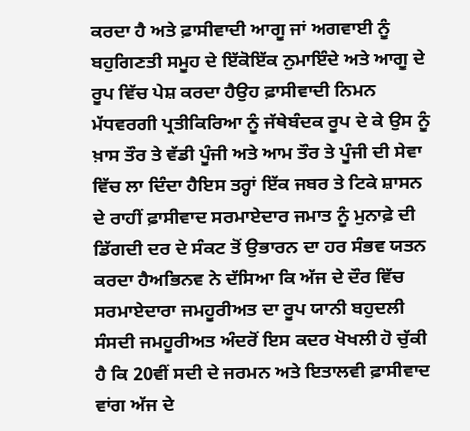ਕਰਦਾ ਹੈ ਅਤੇ ਫ਼ਾਸੀਵਾਦੀ ਆਗੂ ਜਾਂ ਅਗਵਾਈ ਨੂੰ ਬਹੁਗਿਣਤੀ ਸਮੂਹ ਦੇ ਇੱਕੋਇੱਕ ਨੁਮਾਇੰਦੇ ਅਤੇ ਆਗੂ ਦੇ ਰੂਪ ਵਿੱਚ ਪੇਸ਼ ਕਰਦਾ ਹੈਉਹ ਫ਼ਾਸੀਵਾਦੀ ਨਿਮਨ ਮੱਧਵਰਗੀ ਪ੍ਰਤੀਕਿਰਿਆ ਨੂੰ ਜੱਥੇਬੰਦਕ ਰੂਪ ਦੇ ਕੇ ਉਸ ਨੂੰ ਖ਼ਾਸ ਤੌਰ ਤੇ ਵੱਡੀ ਪੂੰਜੀ ਅਤੇ ਆਮ ਤੌਰ ਤੇ ਪੂੰਜੀ ਦੀ ਸੇਵਾ ਵਿੱਚ ਲਾ ਦਿੰਦਾ ਹੈਇਸ ਤਰ੍ਹਾਂ ਇੱਕ ਜਬਰ ਤੇ ਟਿਕੇ ਸ਼ਾਸਨ ਦੇ ਰਾਹੀਂ ਫ਼ਾਸੀਵਾਦ ਸਰਮਾਏਦਾਰ ਜਮਾਤ ਨੂੰ ਮੁਨਾਫ਼ੇ ਦੀ ਡਿੱਗਦੀ ਦਰ ਦੇ ਸੰਕਟ ਤੋਂ ਉਭਾਰਨ ਦਾ ਹਰ ਸੰਭਵ ਯਤਨ ਕਰਦਾ ਹੈਅਭਿਨਵ ਨੇ ਦੱਸਿਆ ਕਿ ਅੱਜ ਦੇ ਦੌਰ ਵਿੱਚ ਸਰਮਾਏਦਾਰਾ ਜਮਹੂਰੀਅਤ ਦਾ ਰੂਪ ਯਾਨੀ ਬਹੁਦਲੀ ਸੰਸਦੀ ਜਮਹੂਰੀਅਤ ਅੰਦਰੋਂ ਇਸ ਕਦਰ ਖੋਖਲੀ ਹੋ ਚੁੱਕੀ ਹੈ ਕਿ 20ਵੀਂ ਸਦੀ ਦੇ ਜਰਮਨ ਅਤੇ ਇਤਾਲਵੀ ਫ਼ਾਸੀਵਾਦ ਵਾਂਗ ਅੱਜ ਦੇ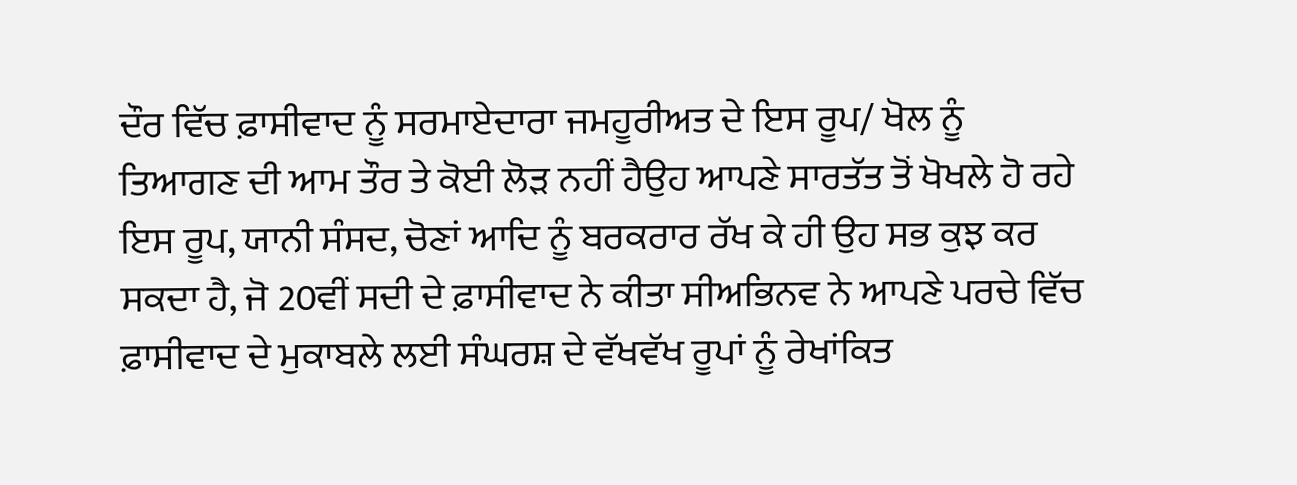ਦੌਰ ਵਿੱਚ ਫ਼ਾਸੀਵਾਦ ਨੂੰ ਸਰਮਾਏਦਾਰਾ ਜਮਹੂਰੀਅਤ ਦੇ ਇਸ ਰੂਪ/ ਖੋਲ ਨੂੰ ਤਿਆਗਣ ਦੀ ਆਮ ਤੌਰ ਤੇ ਕੋਈ ਲੋੜ ਨਹੀਂ ਹੈਉਹ ਆਪਣੇ ਸਾਰਤੱਤ ਤੋਂ ਖੋਖਲੇ ਹੋ ਰਹੇ ਇਸ ਰੂਪ, ਯਾਨੀ ਸੰਸਦ, ਚੋਣਾਂ ਆਦਿ ਨੂੰ ਬਰਕਰਾਰ ਰੱਖ ਕੇ ਹੀ ਉਹ ਸਭ ਕੁਝ ਕਰ ਸਕਦਾ ਹੈ, ਜੋ 20ਵੀਂ ਸਦੀ ਦੇ ਫ਼ਾਸੀਵਾਦ ਨੇ ਕੀਤਾ ਸੀਅਭਿਨਵ ਨੇ ਆਪਣੇ ਪਰਚੇ ਵਿੱਚ ਫ਼ਾਸੀਵਾਦ ਦੇ ਮੁਕਾਬਲੇ ਲਈ ਸੰਘਰਸ਼ ਦੇ ਵੱਖਵੱਖ ਰੂਪਾਂ ਨੂੰ ਰੇਖਾਂਕਿਤ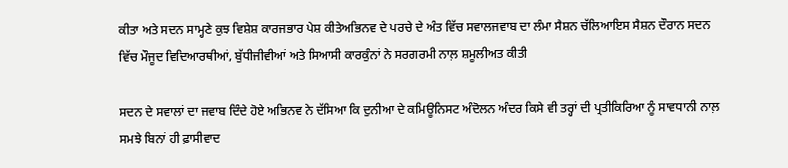ਕੀਤਾ ਅਤੇ ਸਦਨ ਸਾਮ੍ਹਣੇ ਕੁਝ ਵਿਸ਼ੇਸ਼ ਕਾਰਜਭਾਰ ਪੇਸ਼ ਕੀਤੇਅਭਿਨਵ ਦੇ ਪਰਚੇ ਦੇ ਅੰਤ ਵਿੱਚ ਸਵਾਲਜਵਾਬ ਦਾ ਲੰਮਾ ਸੈਸ਼ਨ ਚੱਲਿਆਇਸ ਸੈਸ਼ਨ ਦੌਰਾਨ ਸਦਨ ਵਿੱਚ ਮੌਜੂਦ ਵਿਦਿਆਰਥੀਆਂ, ਬੁੱਧੀਜੀਵੀਆਂ ਅਤੇ ਸਿਆਸੀ ਕਾਰਕੁੰਨਾਂ ਨੇ ਸਰਗਰਮੀ ਨਾਲ਼ ਸ਼ਮੂਲੀਅਤ ਕੀਤੀ

ਸਦਨ ਦੇ ਸਵਾਲਾਂ ਦਾ ਜਵਾਬ ਦਿੰਦੇ ਹੋਏ ਅਭਿਨਵ ਨੇ ਦੱਸਿਆ ਕਿ ਦੁਨੀਆ ਦੇ ਕਮਿਊਨਿਸਟ ਅੰਦੋਲਨ ਅੰਦਰ ਕਿਸੇ ਵੀ ਤਰ੍ਹਾਂ ਦੀ ਪ੍ਰਤੀਕਿਰਿਆ ਨੂੰ ਸਾਵਧਾਨੀ ਨਾਲ਼ ਸਮਝੇ ਬਿਨਾਂ ਹੀ ਫ਼ਾਸੀਵਾਦ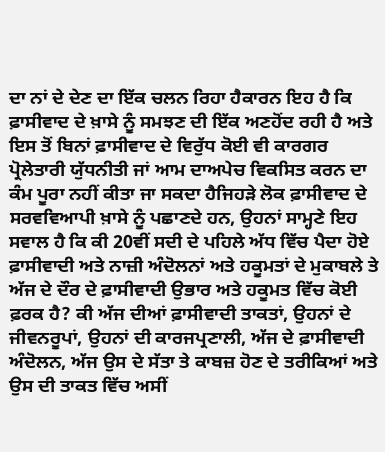ਦਾ ਨਾਂ ਦੇ ਦੇਣ ਦਾ ਇੱਕ ਚਲਨ ਰਿਹਾ ਹੈਕਾਰਨ ਇਹ ਹੈ ਕਿ ਫ਼ਾਸੀਵਾਦ ਦੇ ਖ਼ਾਸੇ ਨੂੰ ਸਮਝਣ ਦੀ ਇੱਕ ਅਣਹੋਂਦ ਰਹੀ ਹੈ ਅਤੇ ਇਸ ਤੋਂ ਬਿਨਾਂ ਫ਼ਾਸੀਵਾਦ ਦੇ ਵਿਰੁੱਧ ਕੋਈ ਵੀ ਕਾਰਗਰ ਪ੍ਰੋਲੇਤਾਰੀ ਯੁੱਧਨੀਤੀ ਜਾਂ ਆਮ ਦਾਅਪੇਚ ਵਿਕਸਿਤ ਕਰਨ ਦਾ ਕੰਮ ਪੂਰਾ ਨਹੀਂ ਕੀਤਾ ਜਾ ਸਕਦਾ ਹੈਜਿਹੜੇ ਲੋਕ ਫ਼ਾਸੀਵਾਦ ਦੇ ਸਰਵਵਿਆਪੀ ਖ਼ਾਸੇ ਨੂੰ ਪਛਾਣਦੇ ਹਨ, ਉਹਨਾਂ ਸਾਮ੍ਹਣੇ ਇਹ ਸਵਾਲ ਹੈ ਕਿ ਕੀ 20ਵੀਂ ਸਦੀ ਦੇ ਪਹਿਲੇ ਅੱਧ ਵਿੱਚ ਪੈਦਾ ਹੋਏ ਫ਼ਾਸੀਵਾਦੀ ਅਤੇ ਨਾਜ਼ੀ ਅੰਦੋਲਨਾਂ ਅਤੇ ਹਕੂਮਤਾਂ ਦੇ ਮੁਕਾਬਲੇ ਤੇ ਅੱਜ ਦੇ ਦੌਰ ਦੇ ਫ਼ਾਸੀਵਾਦੀ ਉਭਾਰ ਅਤੇ ਹਕੂਮਤ ਵਿੱਚ ਕੋਈ ਫ਼ਰਕ ਹੈ? ਕੀ ਅੱਜ ਦੀਆਂ ਫ਼ਾਸੀਵਾਦੀ ਤਾਕਤਾਂ, ਉਹਨਾਂ ਦੇ ਜੀਵਨਰੂਪਾਂ, ਉਹਨਾਂ ਦੀ ਕਾਰਜਪ੍ਰਣਾਲੀ, ਅੱਜ ਦੇ ਫ਼ਾਸੀਵਾਦੀ ਅੰਦੋਲਨ, ਅੱਜ ਉਸ ਦੇ ਸੱਤਾ ਤੇ ਕਾਬਜ਼ ਹੋਣ ਦੇ ਤਰੀਕਿਆਂ ਅਤੇ ਉਸ ਦੀ ਤਾਕਤ ਵਿੱਚ ਅਸੀਂ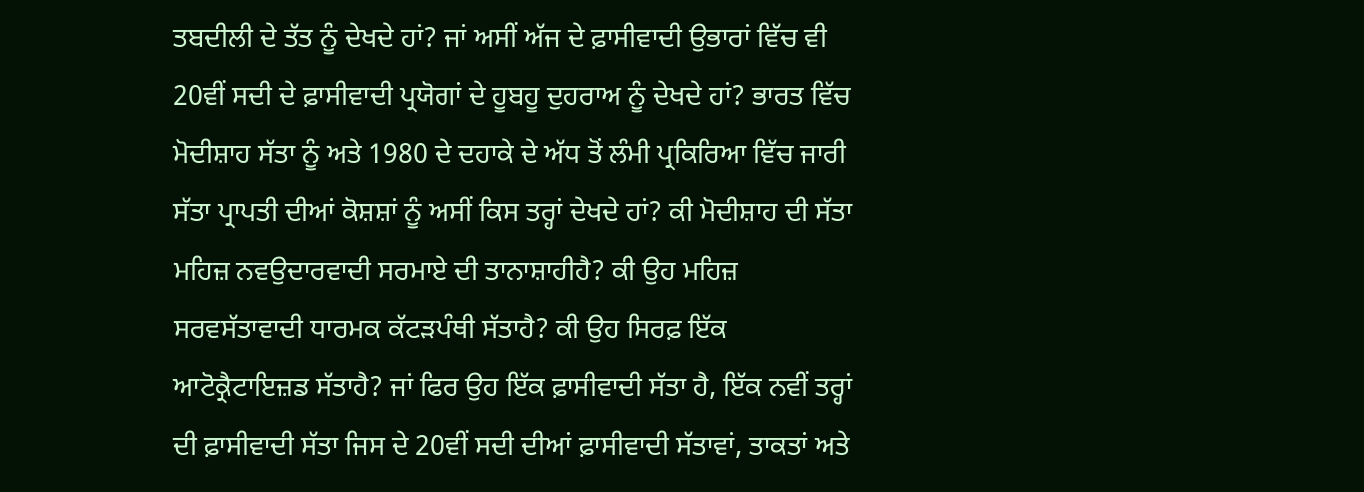ਤਬਦੀਲੀ ਦੇ ਤੱਤ ਨੂੰ ਦੇਖਦੇ ਹਾਂ? ਜਾਂ ਅਸੀਂ ਅੱਜ ਦੇ ਫ਼ਾਸੀਵਾਦੀ ਉਭਾਰਾਂ ਵਿੱਚ ਵੀ 20ਵੀਂ ਸਦੀ ਦੇ ਫ਼ਾਸੀਵਾਦੀ ਪ੍ਰਯੋਗਾਂ ਦੇ ਹੂਬਹੂ ਦੁਹਰਾਅ ਨੂੰ ਦੇਖਦੇ ਹਾਂ? ਭਾਰਤ ਵਿੱਚ ਮੋਦੀਸ਼ਾਹ ਸੱਤਾ ਨੂੰ ਅਤੇ 1980 ਦੇ ਦਹਾਕੇ ਦੇ ਅੱਧ ਤੋਂ ਲੰਮੀ ਪ੍ਰਕਿਰਿਆ ਵਿੱਚ ਜਾਰੀ ਸੱਤਾ ਪ੍ਰਾਪਤੀ ਦੀਆਂ ਕੋਸ਼ਸ਼ਾਂ ਨੂੰ ਅਸੀਂ ਕਿਸ ਤਰ੍ਹਾਂ ਦੇਖਦੇ ਹਾਂ? ਕੀ ਮੋਦੀਸ਼ਾਹ ਦੀ ਸੱਤਾ ਮਹਿਜ਼ ਨਵਉਦਾਰਵਾਦੀ ਸਰਮਾਏ ਦੀ ਤਾਨਾਸ਼ਾਹੀਹੈ? ਕੀ ਉਹ ਮਹਿਜ਼ ਸਰਵਸੱਤਾਵਾਦੀ ਧਾਰਮਕ ਕੱਟੜਪੰਥੀ ਸੱਤਾਹੈ? ਕੀ ਉਹ ਸਿਰਫ਼ ਇੱਕ ਆਟੋਕ੍ਰੈਟਾਇਜ਼ਡ ਸੱਤਾਹੈ? ਜਾਂ ਫਿਰ ਉਹ ਇੱਕ ਫ਼ਾਸੀਵਾਦੀ ਸੱਤਾ ਹੈ, ਇੱਕ ਨਵੀਂ ਤਰ੍ਹਾਂ ਦੀ ਫ਼ਾਸੀਵਾਦੀ ਸੱਤਾ ਜਿਸ ਦੇ 20ਵੀਂ ਸਦੀ ਦੀਆਂ ਫ਼ਾਸੀਵਾਦੀ ਸੱਤਾਵਾਂ, ਤਾਕਤਾਂ ਅਤੇ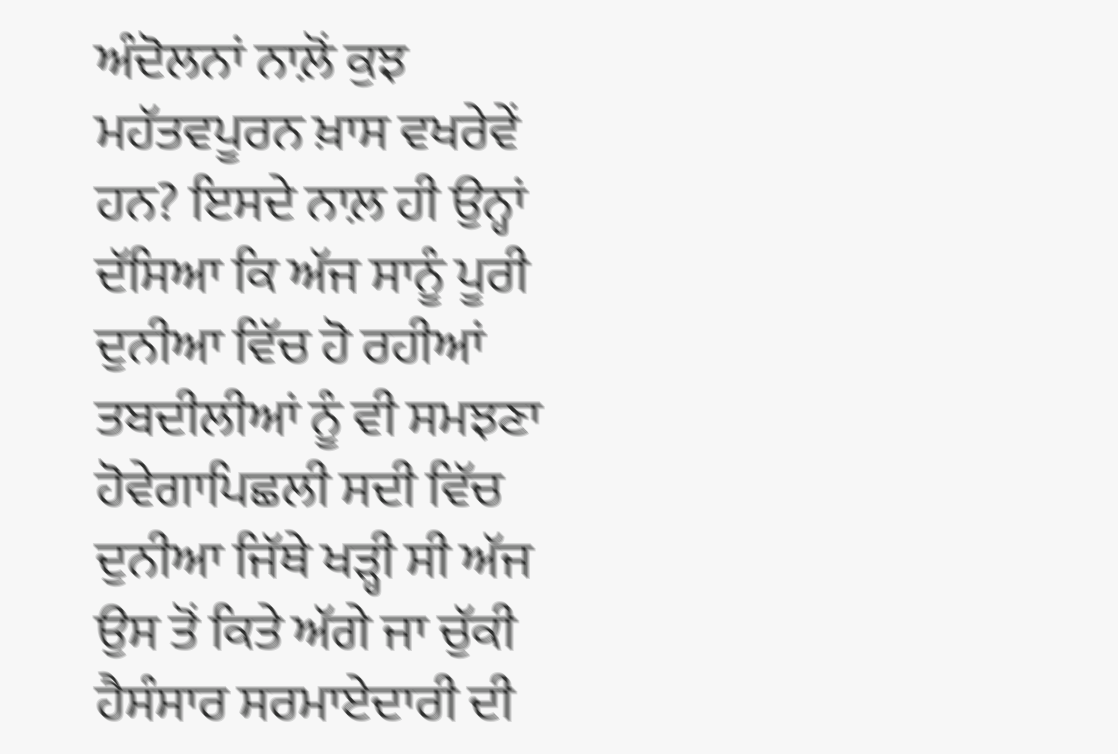ਅੰਦੋਲਨਾਂ ਨਾਲ਼ੋਂ ਕੁਝ ਮਹੱਤਵਪੂਰਨ ਖ਼ਾਸ ਵਖਰੇਵੇਂ ਹਨ? ਇਸਦੇ ਨਾਲ਼ ਹੀ ਉਨ੍ਹਾਂ ਦੱਸਿਆ ਕਿ ਅੱਜ ਸਾਨੂੰ ਪੂਰੀ ਦੁਨੀਆ ਵਿੱਚ ਹੋ ਰਹੀਆਂ ਤਬਦੀਲੀਆਂ ਨੂੰ ਵੀ ਸਮਝਣਾ ਹੋਵੇਗਾਪਿਛਲੀ ਸਦੀ ਵਿੱਚ ਦੁਨੀਆ ਜਿੱਥੇ ਖੜ੍ਹੀ ਸੀ ਅੱਜ ਉਸ ਤੋਂ ਕਿਤੇ ਅੱਗੇ ਜਾ ਚੁੱਕੀ ਹੈਸੰਸਾਰ ਸਰਮਾਏਦਾਰੀ ਦੀ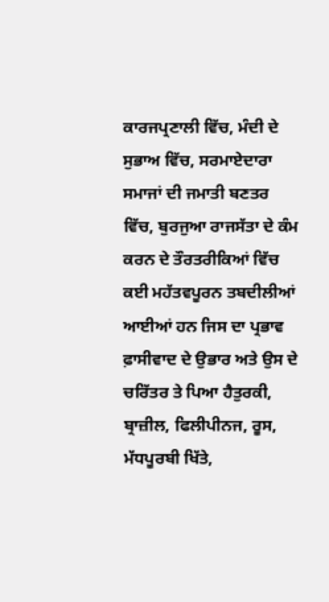ਕਾਰਜਪ੍ਰਣਾਲੀ ਵਿੱਚ, ਮੰਦੀ ਦੇ ਸੁਭਾਅ ਵਿੱਚ, ਸਰਮਾਏਦਾਰਾ ਸਮਾਜਾਂ ਦੀ ਜਮਾਤੀ ਬਣਤਰ ਵਿੱਚ, ਬੁਰਜੁਆ ਰਾਜਸੱਤਾ ਦੇ ਕੰਮ ਕਰਨ ਦੇ ਤੌਰਤਰੀਕਿਆਂ ਵਿੱਚ ਕਈ ਮਹੱਤਵਪੂਰਨ ਤਬਦੀਲੀਆਂ ਆਈਆਂ ਹਨ ਜਿਸ ਦਾ ਪ੍ਰਭਾਵ ਫ਼ਾਸੀਵਾਦ ਦੇ ਉਭਾਰ ਅਤੇ ਉਸ ਦੇ ਚਰਿੱਤਰ ਤੇ ਪਿਆ ਹੈਤੁਰਕੀ, ਬ੍ਰਾਜ਼ੀਲ, ਫਿਲੀਪੀਨਜ, ਰੂਸ, ਮੱਧਪੂਰਬੀ ਖਿੱਤੇ,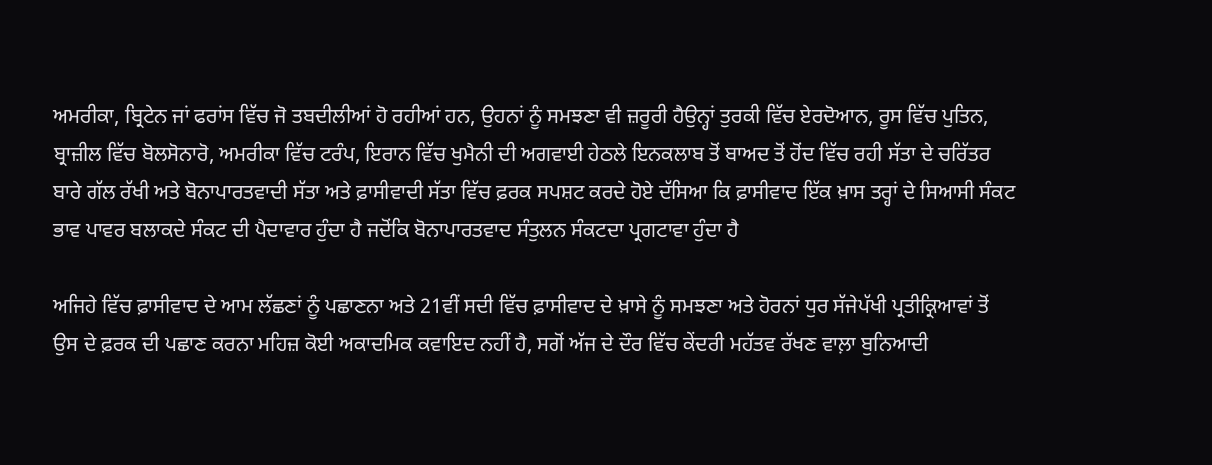ਅਮਰੀਕਾ, ਬ੍ਰਿਟੇਨ ਜਾਂ ਫਰਾਂਸ ਵਿੱਚ ਜੋ ਤਬਦੀਲੀਆਂ ਹੋ ਰਹੀਆਂ ਹਨ, ਉਹਨਾਂ ਨੂੰ ਸਮਝਣਾ ਵੀ ਜ਼ਰੂਰੀ ਹੈਉਨ੍ਹਾਂ ਤੁਰਕੀ ਵਿੱਚ ਏਰਦੋਆਨ, ਰੂਸ ਵਿੱਚ ਪੁਤਿਨ, ਬ੍ਰਾਜ਼ੀਲ ਵਿੱਚ ਬੋਲਸੋਨਾਰੋ, ਅਮਰੀਕਾ ਵਿੱਚ ਟਰੰਪ, ਇਰਾਨ ਵਿੱਚ ਖੁਮੈਨੀ ਦੀ ਅਗਵਾਈ ਹੇਠਲੇ ਇਨਕਲਾਬ ਤੋਂ ਬਾਅਦ ਤੋਂ ਹੋਂਦ ਵਿੱਚ ਰਹੀ ਸੱਤਾ ਦੇ ਚਰਿੱਤਰ ਬਾਰੇ ਗੱਲ ਰੱਖੀ ਅਤੇ ਬੋਨਾਪਾਰਤਵਾਦੀ ਸੱਤਾ ਅਤੇ ਫ਼ਾਸੀਵਾਦੀ ਸੱਤਾ ਵਿੱਚ ਫ਼ਰਕ ਸਪਸ਼ਟ ਕਰਦੇ ਹੋਏ ਦੱਸਿਆ ਕਿ ਫ਼ਾਸੀਵਾਦ ਇੱਕ ਖ਼ਾਸ ਤਰ੍ਹਾਂ ਦੇ ਸਿਆਸੀ ਸੰਕਟ ਭਾਵ ਪਾਵਰ ਬਲਾਕਦੇ ਸੰਕਟ ਦੀ ਪੈਦਾਵਾਰ ਹੁੰਦਾ ਹੈ ਜਦੋਂਕਿ ਬੋਨਾਪਾਰਤਵਾਦ ਸੰਤੁਲਨ ਸੰਕਟਦਾ ਪ੍ਰਗਟਾਵਾ ਹੁੰਦਾ ਹੈ

ਅਜਿਹੇ ਵਿੱਚ ਫ਼ਾਸੀਵਾਦ ਦੇ ਆਮ ਲੱਛਣਾਂ ਨੂੰ ਪਛਾਣਨਾ ਅਤੇ 21ਵੀਂ ਸਦੀ ਵਿੱਚ ਫ਼ਾਸੀਵਾਦ ਦੇ ਖ਼ਾਸੇ ਨੂੰ ਸਮਝਣਾ ਅਤੇ ਹੋਰਨਾਂ ਧੁਰ ਸੱਜੇਪੱਖੀ ਪ੍ਰਤੀਕ੍ਰਿਆਵਾਂ ਤੋਂ ਉਸ ਦੇ ਫ਼ਰਕ ਦੀ ਪਛਾਣ ਕਰਨਾ ਮਹਿਜ਼ ਕੋਈ ਅਕਾਦਮਿਕ ਕਵਾਇਦ ਨਹੀਂ ਹੈ, ਸਗੋਂ ਅੱਜ ਦੇ ਦੌਰ ਵਿੱਚ ਕੇਂਦਰੀ ਮਹੱਤਵ ਰੱਖਣ ਵਾਲ਼ਾ ਬੁਨਿਆਦੀ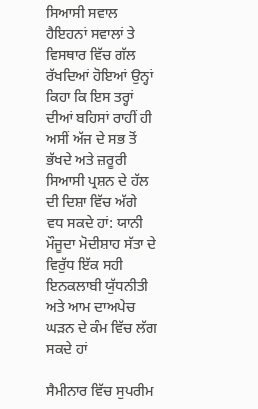ਸਿਆਸੀ ਸਵਾਲ ਹੈਇਹਨਾਂ ਸਵਾਲਾਂ ਤੇ ਵਿਸਥਾਰ ਵਿੱਚ ਗੱਲ ਰੱਖਦਿਆਂ ਹੋਇਆਂ ਉਨ੍ਹਾਂ ਕਿਹਾ ਕਿ ਇਸ ਤਰ੍ਹਾਂ ਦੀਆਂ ਬਹਿਸਾਂ ਰਾਹੀਂ ਹੀ ਅਸੀਂ ਅੱਜ ਦੇ ਸਭ ਤੋਂ ਭੱਖਦੇ ਅਤੇ ਜ਼ਰੂਰੀ ਸਿਆਸੀ ਪ੍ਰਸ਼ਨ ਦੇ ਹੱਲ ਦੀ ਦਿਸ਼ਾ ਵਿੱਚ ਅੱਗੇ ਵਧ ਸਕਦੇ ਹਾਂ: ਯਾਨੀ ਮੌਜੂਦਾ ਮੋਦੀਸ਼ਾਹ ਸੱਤਾ ਦੇ ਵਿਰੁੱਧ ਇੱਕ ਸਹੀ ਇਨਕਲਾਬੀ ਯੁੱਧਨੀਤੀ ਅਤੇ ਆਮ ਦਾਅਪੇਚ ਘੜਨ ਦੇ ਕੰਮ ਵਿੱਚ ਲੱਗ ਸਕਦੇ ਹਾਂ

ਸੈਮੀਨਾਰ ਵਿੱਚ ਸੁਪਰੀਮ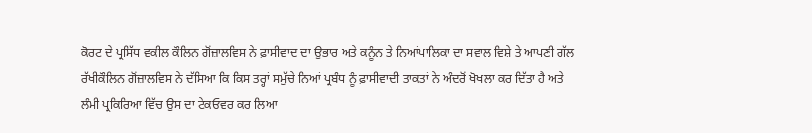ਕੋਰਟ ਦੇ ਪ੍ਰਸਿੱਧ ਵਕੀਲ ਕੌਲਿਨ ਗੋਂਜ਼ਾਲਵਿਸ ਨੇ ਫ਼ਾਸੀਵਾਦ ਦਾ ਉਭਾਰ ਅਤੇ ਕਨੂੰਨ ਤੇ ਨਿਆਂਪਾਲਿਕਾ ਦਾ ਸਵਾਲ ਵਿਸ਼ੇ ਤੇ ਆਪਣੀ ਗੱਲ ਰੱਖੀਕੌਲਿਨ ਗੋਂਜ਼ਾਲਵਿਸ ਨੇ ਦੱਸਿਆ ਕਿ ਕਿਸ ਤਰ੍ਹਾਂ ਸਮੁੱਚੇ ਨਿਆਂ ਪ੍ਰਬੰਧ ਨੂੰ ਫ਼ਾਸੀਵਾਦੀ ਤਾਕਤਾਂ ਨੇ ਅੰਦਰੋਂ ਖੋਖਲਾ ਕਰ ਦਿੱਤਾ ਹੈ ਅਤੇ ਲੰਮੀ ਪ੍ਰਕਿਰਿਆ ਵਿੱਚ ਉਸ ਦਾ ਟੇਕਓਵਰ ਕਰ ਲਿਆ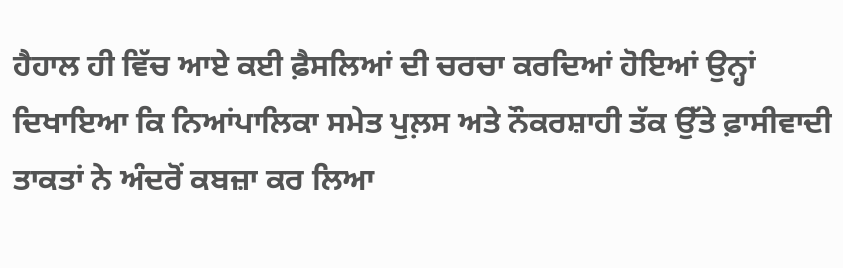ਹੈਹਾਲ ਹੀ ਵਿੱਚ ਆਏ ਕਈ ਫ਼ੈਸਲਿਆਂ ਦੀ ਚਰਚਾ ਕਰਦਿਆਂ ਹੋਇਆਂ ਉਨ੍ਹਾਂ ਦਿਖਾਇਆ ਕਿ ਨਿਆਂਪਾਲਿਕਾ ਸਮੇਤ ਪੁਲ਼ਸ ਅਤੇ ਨੌਕਰਸ਼ਾਹੀ ਤੱਕ ਉੱਤੇ ਫ਼ਾਸੀਵਾਦੀ ਤਾਕਤਾਂ ਨੇ ਅੰਦਰੋਂ ਕਬਜ਼ਾ ਕਰ ਲਿਆ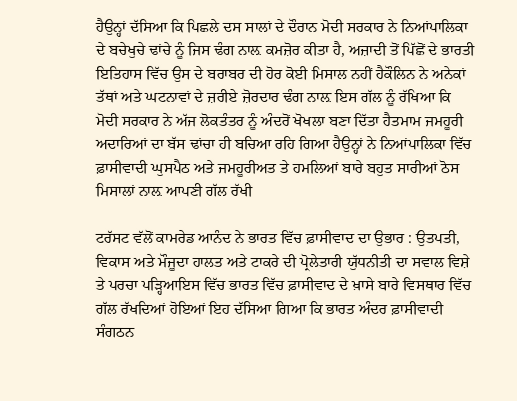ਹੈਉਨ੍ਹਾਂ ਦੱਸਿਆ ਕਿ ਪਿਛਲੇ ਦਸ ਸਾਲਾਂ ਦੇ ਦੌਰਾਨ ਮੋਦੀ ਸਰਕਾਰ ਨੇ ਨਿਆਂਪਾਲਿਕਾ ਦੇ ਬਚੇਖੁਚੇ ਢਾਂਚੇ ਨੂੰ ਜਿਸ ਢੰਗ ਨਾਲ਼ ਕਮਜ਼ੋਰ ਕੀਤਾ ਹੈ, ਅਜ਼ਾਦੀ ਤੋਂ ਪਿੱਛੋਂ ਦੇ ਭਾਰਤੀ ਇਤਿਹਾਸ ਵਿੱਚ ਉਸ ਦੇ ਬਰਾਬਰ ਦੀ ਹੋਰ ਕੋਈ ਮਿਸਾਲ ਨਹੀਂ ਹੈਕੌਲਿਨ ਨੇ ਅਨੇਕਾਂ ਤੱਥਾਂ ਅਤੇ ਘਟਨਾਵਾਂ ਦੇ ਜ਼ਰੀਏ ਜ਼ੋਰਦਾਰ ਢੰਗ ਨਾਲ਼ ਇਸ ਗੱਲ ਨੂੰ ਰੱਖਿਆ ਕਿ ਮੋਦੀ ਸਰਕਾਰ ਨੇ ਅੱਜ ਲੋਕਤੰਤਰ ਨੂੰ ਅੰਦਰੋਂ ਖੋਖਲਾ ਬਣਾ ਦਿੱਤਾ ਹੈਤਮਾਮ ਜਮਹੂਰੀ ਅਦਾਰਿਆਂ ਦਾ ਬੱਸ ਢਾਂਚਾ ਹੀ ਬਚਿਆ ਰਹਿ ਗਿਆ ਹੈਉਨ੍ਹਾਂ ਨੇ ਨਿਆਂਪਾਲਿਕਾ ਵਿੱਚ ਫ਼ਾਸੀਵਾਦੀ ਘੁਸਪੈਠ ਅਤੇ ਜਮਹੂਰੀਅਤ ਤੇ ਹਮਲਿਆਂ ਬਾਰੇ ਬਹੁਤ ਸਾਰੀਆਂ ਠੋਸ ਮਿਸਾਲਾਂ ਨਾਲ਼ ਆਪਣੀ ਗੱਲ ਰੱਖੀ

ਟਰੱਸਟ ਵੱਲੋਂ ਕਾਮਰੇਡ ਆਨੰਦ ਨੇ ਭਾਰਤ ਵਿੱਚ ਫ਼ਾਸੀਵਾਦ ਦਾ ਉਭਾਰ : ਉਤਪਤੀ, ਵਿਕਾਸ ਅਤੇ ਮੌਜੂਦਾ ਹਾਲਤ ਅਤੇ ਟਾਕਰੇ ਦੀ ਪ੍ਰੋਲੇਤਾਰੀ ਯੁੱਧਨੀਤੀ ਦਾ ਸਵਾਲ ਵਿਸ਼ੇ ਤੇ ਪਰਚਾ ਪੜ੍ਹਿਆਇਸ ਵਿੱਚ ਭਾਰਤ ਵਿੱਚ ਫ਼ਾਸੀਵਾਦ ਦੇ ਖ਼ਾਸੇ ਬਾਰੇ ਵਿਸਥਾਰ ਵਿੱਚ ਗੱਲ ਰੱਖਦਿਆਂ ਹੋਇਆਂ ਇਹ ਦੱਸਿਆ ਗਿਆ ਕਿ ਭਾਰਤ ਅੰਦਰ ਫ਼ਾਸੀਵਾਦੀ ਸੰਗਠਨ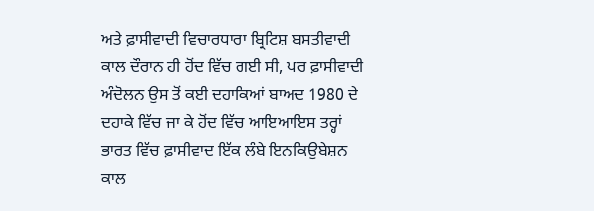ਅਤੇ ਫ਼ਾਸੀਵਾਦੀ ਵਿਚਾਰਧਾਰਾ ਬ੍ਰਿਟਿਸ਼ ਬਸਤੀਵਾਦੀ ਕਾਲ ਦੌਰਾਨ ਹੀ ਹੋਂਦ ਵਿੱਚ ਗਈ ਸੀ, ਪਰ ਫ਼ਾਸੀਵਾਦੀ ਅੰਦੋਲਨ ਉਸ ਤੋਂ ਕਈ ਦਹਾਕਿਆਂ ਬਾਅਦ 1980 ਦੇ ਦਹਾਕੇ ਵਿੱਚ ਜਾ ਕੇ ਹੋਂਦ ਵਿੱਚ ਆਇਆਇਸ ਤਰ੍ਹਾਂ ਭਾਰਤ ਵਿੱਚ ਫ਼ਾਸੀਵਾਦ ਇੱਕ ਲੰਬੇ ਇਨਕਿਉਬੇਸ਼ਨ ਕਾਲ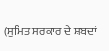(ਸੁਮਿਤ ਸਰਕਾਰ ਦੇ ਸ਼ਬਦਾਂ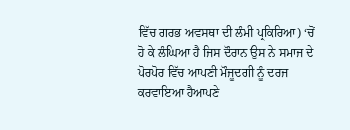ਵਿੱਚ ਗਰਭ ਅਵਸਥਾ ਦੀ ਲੰਮੀ ਪ੍ਰਕਿਰਿਆ) ‘ਚੋਂ ਹੋ ਕੇ ਲੰਘਿਆ ਹੈ ਜਿਸ ਦੌਰਾਨ ਉਸ ਨੇ ਸਮਾਜ ਦੇ ਪੋਰਪੋਰ ਵਿੱਚ ਆਪਣੀ ਮੌਜੂਦਗੀ ਨੂੰ ਦਰਜ ਕਰਵਾਇਆ ਹੈਆਪਣੇ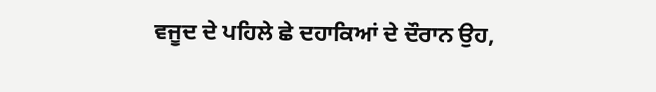ਵਜੂਦ ਦੇ ਪਹਿਲੇ ਛੇ ਦਹਾਕਿਆਂ ਦੇ ਦੌਰਾਨ ਉਹ,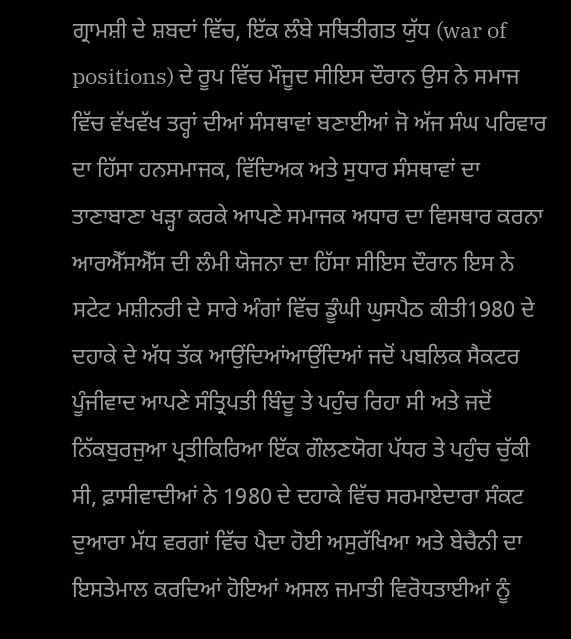ਗ੍ਰਾਮਸ਼ੀ ਦੇ ਸ਼ਬਦਾਂ ਵਿੱਚ, ਇੱਕ ਲੰਬੇ ਸਥਿਤੀਗਤ ਯੁੱਧ (war of positions) ਦੇ ਰੂਪ ਵਿੱਚ ਮੌਜੂਦ ਸੀਇਸ ਦੌਰਾਨ ਉਸ ਨੇ ਸਮਾਜ ਵਿੱਚ ਵੱਖਵੱਖ ਤਰ੍ਹਾਂ ਦੀਆਂ ਸੰਸਥਾਵਾਂ ਬਣਾਈਆਂ ਜੋ ਅੱਜ ਸੰਘ ਪਰਿਵਾਰ ਦਾ ਹਿੱਸਾ ਹਨਸਮਾਜਕ, ਵਿੱਦਿਅਕ ਅਤੇ ਸੁਧਾਰ ਸੰਸਥਾਵਾਂ ਦਾ ਤਾਣਾਬਾਣਾ ਖੜ੍ਹਾ ਕਰਕੇ ਆਪਣੇ ਸਮਾਜਕ ਅਧਾਰ ਦਾ ਵਿਸਥਾਰ ਕਰਨਾ ਆਰਐੱਸਐੱਸ ਦੀ ਲੰਮੀ ਯੋਜਨਾ ਦਾ ਹਿੱਸਾ ਸੀਇਸ ਦੌਰਾਨ ਇਸ ਨੇ ਸਟੇਟ ਮਸ਼ੀਨਰੀ ਦੇ ਸਾਰੇ ਅੰਗਾਂ ਵਿੱਚ ਡੂੰਘੀ ਘੁਸਪੈਠ ਕੀਤੀ1980 ਦੇ ਦਹਾਕੇ ਦੇ ਅੱਧ ਤੱਕ ਆਉਂਦਿਆਂਆਉਂਦਿਆਂ ਜਦੋਂ ਪਬਲਿਕ ਸੈਕਟਰ ਪੂੰਜੀਵਾਦ ਆਪਣੇ ਸੰਤ੍ਰਿਪਤੀ ਬਿੰਦੂ ਤੇ ਪਹੁੰਚ ਰਿਹਾ ਸੀ ਅਤੇ ਜਦੋਂ ਨਿੱਕਬੁਰਜੁਆ ਪ੍ਰਤੀਕਿਰਿਆ ਇੱਕ ਗੌਲਣਯੋਗ ਪੱਧਰ ਤੇ ਪਹੁੰਚ ਚੁੱਕੀ ਸੀ, ਫ਼ਾਸੀਵਾਦੀਆਂ ਨੇ 1980 ਦੇ ਦਹਾਕੇ ਵਿੱਚ ਸਰਮਾਏਦਾਰਾ ਸੰਕਟ ਦੁਆਰਾ ਮੱਧ ਵਰਗਾਂ ਵਿੱਚ ਪੈਦਾ ਹੋਈ ਅਸੁਰੱਖਿਆ ਅਤੇ ਬੇਚੈਨੀ ਦਾ ਇਸਤੇਮਾਲ ਕਰਦਿਆਂ ਹੋਇਆਂ ਅਸਲ ਜਮਾਤੀ ਵਿਰੋਧਤਾਈਆਂ ਨੂੰ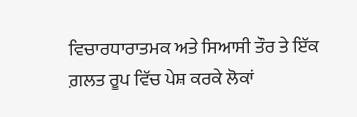ਵਿਚਾਰਧਾਰਾਤਮਕ ਅਤੇ ਸਿਆਸੀ ਤੌਰ ਤੇ ਇੱਕ ਗ਼ਲਤ ਰੂਪ ਵਿੱਚ ਪੇਸ਼ ਕਰਕੇ ਲੋਕਾਂ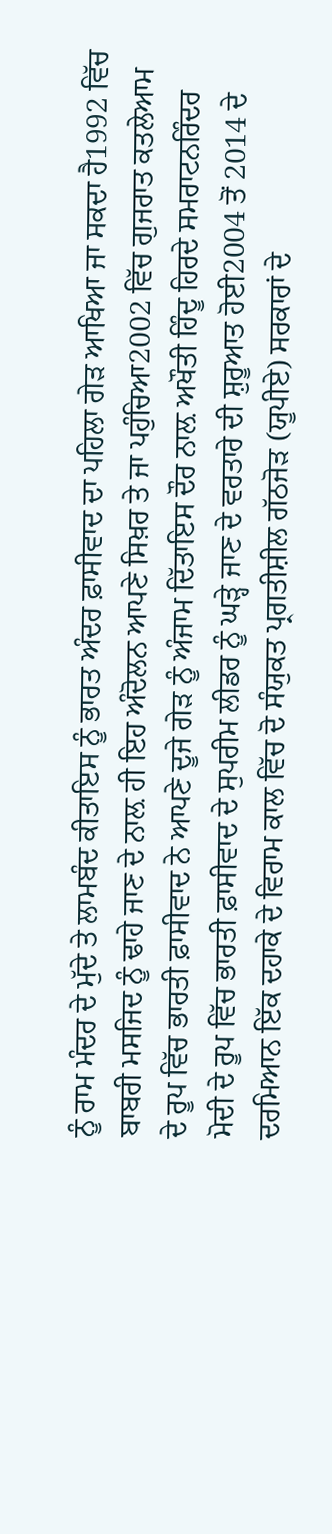ਨੂੰ ਰਾਮ ਮੰਦਰ ਦੇ ਮੁੱਦੇ ਤੇ ਲਾਮਬੰਦ ਕੀਤਾਇਸ ਨੂੰ ਭਾਰਤ ਅੰਦਰ ਫ਼ਾਸੀਵਾਦ ਦਾ ਪਹਿਲਾ ਗੇੜ ਆਖਿਆ ਜਾ ਸਕਦਾ ਹੈ1992 ਵਿੱਚ ਬਾਬਰੀ ਮਸਜਿਦ ਨੂੰ ਢਾਹੇ ਜਾਣ ਦੇ ਨਾਲ਼ ਹੀ ਇਹ ਅੰਦੋਲਨ ਆਪਣੇ ਸਿਖ਼ਰ ਤੇ ਜਾ ਪਹੁੰਚਿਆ2002 ਵਿੱਚ ਗੁਜਰਾਤ ਕਤਲੇਆਮ ਦੇ ਰੂਪ ਵਿੱਚ ਭਾਰਤੀ ਫ਼ਾਸੀਵਾਦ ਨੇ ਆਪਣੇ ਦੂਜੇ ਗੇੜ ਨੂੰ ਅੰਜਾਮ ਦਿੱਤਾਇਸ ਦੌਰ ਨਾਲ਼ ਅਖੌਤੀ ਹਿੰਦੂ ਹਿਰਦੇ ਸਮਰਾਟਨਰਿੰਦਰ ਮੋਦੀ ਦੇ ਰੂਪ ਵਿੱਚ ਭਾਰਤੀ ਫ਼ਾਸੀਵਾਦ ਦੇ ਸੁਪਰੀਮ ਲੀਡਰ ਨੂੰ ਘੜ੍ਹੇ ਜਾਣ ਦੇ ਵਰਤਾਰੇ ਦੀ ਸ਼ੁਰੂਆਤ ਹੋਈ2004 ਤੋਂ 2014 ਦੇ ਦਰਮਿਆਨ ਇੱਕ ਦਹਾਕੇ ਦੇ ਵਿਰਾਮ ਕਾਲ ਵਿੱਚ ਦੋ ਸੰਯੁਕਤ ਪ੍ਰਗਤੀਸ਼ੀਲ ਗੱਠਜੋੜ (ਯੂਪੀਏ) ਸਰਕਾਰਾਂ ਦੇ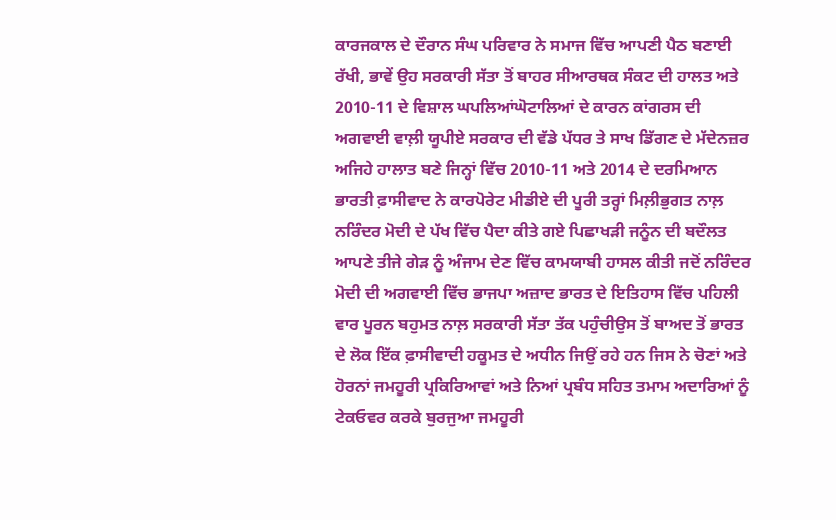ਕਾਰਜਕਾਲ ਦੇ ਦੌਰਾਨ ਸੰਘ ਪਰਿਵਾਰ ਨੇ ਸਮਾਜ ਵਿੱਚ ਆਪਣੀ ਪੈਠ ਬਣਾਈ ਰੱਖੀ, ਭਾਵੇਂ ਉਹ ਸਰਕਾਰੀ ਸੱਤਾ ਤੋਂ ਬਾਹਰ ਸੀਆਰਥਕ ਸੰਕਟ ਦੀ ਹਾਲਤ ਅਤੇ 2010-11 ਦੇ ਵਿਸ਼ਾਲ ਘਪਲਿਆਂਘੋਟਾਲਿਆਂ ਦੇ ਕਾਰਨ ਕਾਂਗਰਸ ਦੀ ਅਗਵਾਈ ਵਾਲ਼ੀ ਯੂਪੀਏ ਸਰਕਾਰ ਦੀ ਵੱਡੇ ਪੱਧਰ ਤੇ ਸਾਖ ਡਿੱਗਣ ਦੇ ਮੱਦੇਨਜ਼ਰ ਅਜਿਹੇ ਹਾਲਾਤ ਬਣੇ ਜਿਨ੍ਹਾਂ ਵਿੱਚ 2010-11 ਅਤੇ 2014 ਦੇ ਦਰਮਿਆਨ ਭਾਰਤੀ ਫ਼ਾਸੀਵਾਦ ਨੇ ਕਾਰਪੋਰੇਟ ਮੀਡੀਏ ਦੀ ਪੂਰੀ ਤਰ੍ਹਾਂ ਮਿਲ਼ੀਭੁਗਤ ਨਾਲ਼ ਨਰਿੰਦਰ ਮੋਦੀ ਦੇ ਪੱਖ ਵਿੱਚ ਪੈਦਾ ਕੀਤੇ ਗਏ ਪਿਛਾਖੜੀ ਜਨੂੰਨ ਦੀ ਬਦੌਲਤ ਆਪਣੇ ਤੀਜੇ ਗੇੜ ਨੂੰ ਅੰਜਾਮ ਦੇਣ ਵਿੱਚ ਕਾਮਯਾਬੀ ਹਾਸਲ ਕੀਤੀ ਜਦੋਂ ਨਰਿੰਦਰ ਮੋਦੀ ਦੀ ਅਗਵਾਈ ਵਿੱਚ ਭਾਜਪਾ ਅਜ਼ਾਦ ਭਾਰਤ ਦੇ ਇਤਿਹਾਸ ਵਿੱਚ ਪਹਿਲੀ ਵਾਰ ਪੂਰਨ ਬਹੁਮਤ ਨਾਲ਼ ਸਰਕਾਰੀ ਸੱਤਾ ਤੱਕ ਪਹੁੰਚੀਉਸ ਤੋਂ ਬਾਅਦ ਤੋਂ ਭਾਰਤ ਦੇ ਲੋਕ ਇੱਕ ਫ਼ਾਸੀਵਾਦੀ ਹਕੂਮਤ ਦੇ ਅਧੀਨ ਜਿਉਂ ਰਹੇ ਹਨ ਜਿਸ ਨੇ ਚੋਣਾਂ ਅਤੇ ਹੋਰਨਾਂ ਜਮਹੂਰੀ ਪ੍ਰਕਿਰਿਆਵਾਂ ਅਤੇ ਨਿਆਂ ਪ੍ਰਬੰਧ ਸਹਿਤ ਤਮਾਮ ਅਦਾਰਿਆਂ ਨੂੰ ਟੇਕਓਵਰ ਕਰਕੇ ਬੁਰਜੁਆ ਜਮਹੂਰੀ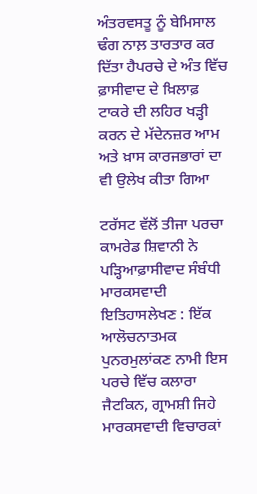ਅੰਤਰਵਸਤੂ ਨੂੰ ਬੇਮਿਸਾਲ ਢੰਗ ਨਾਲ਼ ਤਾਰਤਾਰ ਕਰ ਦਿੱਤਾ ਹੈਪਰਚੇ ਦੇ ਅੰਤ ਵਿੱਚ ਫ਼ਾਸੀਵਾਦ ਦੇ ਖ਼ਿਲਾਫ਼ ਟਾਕਰੇ ਦੀ ਲਹਿਰ ਖੜ੍ਹੀ ਕਰਨ ਦੇ ਮੱਦੇਨਜ਼ਰ ਆਮ ਅਤੇ ਖ਼ਾਸ ਕਾਰਜਭਾਰਾਂ ਦਾ ਵੀ ਉਲੇਖ ਕੀਤਾ ਗਿਆ

ਟਰੱਸਟ ਵੱਲੋਂ ਤੀਜਾ ਪਰਚਾ ਕਾਮਰੇਡ ਸ਼ਿਵਾਨੀ ਨੇ ਪੜ੍ਹਿਆਫ਼ਾਸੀਵਾਦ ਸੰਬੰਧੀ ਮਾਰਕਸਵਾਦੀ ਇਤਿਹਾਸਲੇਖਣ : ਇੱਕ ਆਲੋਚਨਾਤਮਕ ਪੁਨਰਮੁਲਾਂਕਣ ਨਾਮੀ ਇਸ ਪਰਚੇ ਵਿੱਚ ਕਲਾਰਾ ਜੈਟਕਿਨ, ਗ੍ਰਾਮਸ਼ੀ ਜਿਹੇ ਮਾਰਕਸਵਾਦੀ ਵਿਚਾਰਕਾਂ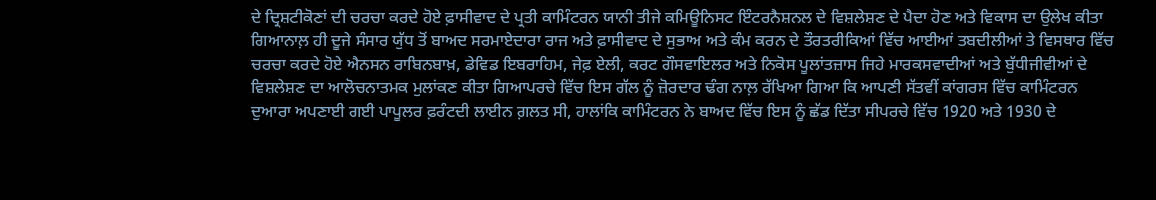ਦੇ ਦ੍ਰਿਸ਼ਟੀਕੋਣਾਂ ਦੀ ਚਰਚਾ ਕਰਦੇ ਹੋਏ ਫ਼ਾਸੀਵਾਦ ਦੇ ਪ੍ਰਤੀ ਕਾਮਿੰਟਰਨ ਯਾਨੀ ਤੀਜੇ ਕਮਿਊਨਿਸਟ ਇੰਟਰਨੈਸ਼ਨਲ ਦੇ ਵਿਸ਼ਲੇਸ਼ਣ ਦੇ ਪੈਦਾ ਹੋਣ ਅਤੇ ਵਿਕਾਸ ਦਾ ਉਲੇਖ ਕੀਤਾ ਗਿਆਨਾਲ਼ ਹੀ ਦੂਜੇ ਸੰਸਾਰ ਯੁੱਧ ਤੋਂ ਬਾਅਦ ਸਰਮਾਏਦਾਰਾ ਰਾਜ ਅਤੇ ਫ਼ਾਸੀਵਾਦ ਦੇ ਸੁਭਾਅ ਅਤੇ ਕੰਮ ਕਰਨ ਦੇ ਤੌਰਤਰੀਕਿਆਂ ਵਿੱਚ ਆਈਆਂ ਤਬਦੀਲੀਆਂ ਤੇ ਵਿਸਥਾਰ ਵਿੱਚ ਚਰਚਾ ਕਰਦੇ ਹੋਏ ਐਨਸਨ ਰਾਬਿਨਬਾਖ਼, ਡੇਵਿਡ ਇਬਰਾਹਿਮ, ਜੇਫ਼ ਏਲੀ, ਕਰਟ ਗੌਸਵਾਇਲਰ ਅਤੇ ਨਿਕੋਸ ਪੂਲਾਂਤਜ਼ਾਸ ਜਿਹੇ ਮਾਰਕਸਵਾਦੀਆਂ ਅਤੇ ਬੁੱਧੀਜੀਵੀਆਂ ਦੇ ਵਿਸ਼ਲੇਸ਼ਣ ਦਾ ਆਲੋਚਨਾਤਮਕ ਮੁਲਾਂਕਣ ਕੀਤਾ ਗਿਆਪਰਚੇ ਵਿੱਚ ਇਸ ਗੱਲ ਨੂੰ ਜ਼ੋਰਦਾਰ ਢੰਗ ਨਾਲ਼ ਰੱਖਿਆ ਗਿਆ ਕਿ ਆਪਣੀ ਸੱਤਵੀਂ ਕਾਂਗਰਸ ਵਿੱਚ ਕਾਮਿੰਟਰਨ ਦੁਆਰਾ ਅਪਣਾਈ ਗਈ ਪਾਪੂਲਰ ਫ਼ਰੰਟਦੀ ਲਾਈਨ ਗ਼ਲਤ ਸੀ, ਹਾਲਾਂਕਿ ਕਾਮਿੰਟਰਨ ਨੇ ਬਾਅਦ ਵਿੱਚ ਇਸ ਨੂੰ ਛੱਡ ਦਿੱਤਾ ਸੀਪਰਚੇ ਵਿੱਚ 1920 ਅਤੇ 1930 ਦੇ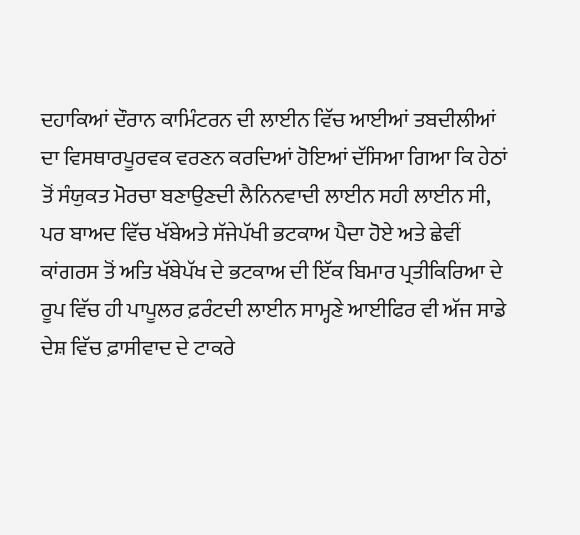ਦਹਾਕਿਆਂ ਦੌਰਾਨ ਕਾਮਿੰਟਰਨ ਦੀ ਲਾਈਨ ਵਿੱਚ ਆਈਆਂ ਤਬਦੀਲੀਆਂ ਦਾ ਵਿਸਥਾਰਪੂਰਵਕ ਵਰਣਨ ਕਰਦਿਆਂ ਹੋਇਆਂ ਦੱਸਿਆ ਗਿਆ ਕਿ ਹੇਠਾਂ ਤੋਂ ਸੰਯੁਕਤ ਮੋਰਚਾ ਬਣਾਉਣਦੀ ਲੈਨਿਨਵਾਦੀ ਲਾਈਨ ਸਹੀ ਲਾਈਨ ਸੀ, ਪਰ ਬਾਅਦ ਵਿੱਚ ਖੱਬੇਅਤੇ ਸੱਜੇਪੱਖੀ ਭਟਕਾਅ ਪੈਦਾ ਹੋਏ ਅਤੇ ਛੇਵੀਂ ਕਾਂਗਰਸ ਤੋਂ ਅਤਿ ਖੱਬੇਪੱਖ ਦੇ ਭਟਕਾਅ ਦੀ ਇੱਕ ਬਿਮਾਰ ਪ੍ਰਤੀਕਿਰਿਆ ਦੇ ਰੂਪ ਵਿੱਚ ਹੀ ਪਾਪੂਲਰ ਫ਼ਰੰਟਦੀ ਲਾਈਨ ਸਾਮ੍ਹਣੇ ਆਈਫਿਰ ਵੀ ਅੱਜ ਸਾਡੇ ਦੇਸ਼ ਵਿੱਚ ਫ਼ਾਸੀਵਾਦ ਦੇ ਟਾਕਰੇ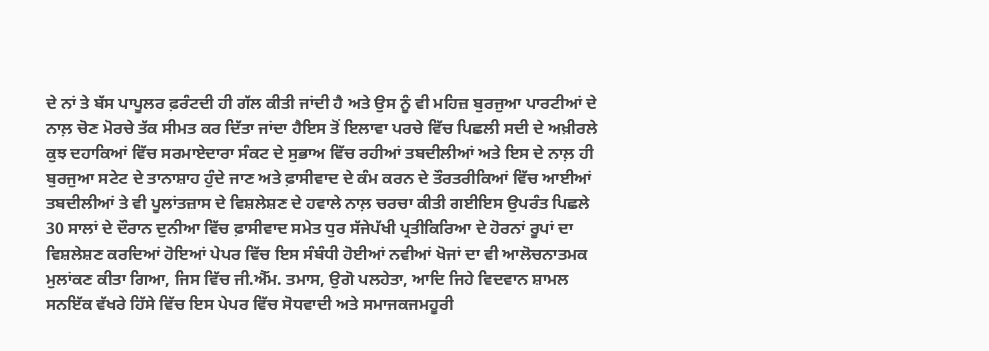ਦੇ ਨਾਂ ਤੇ ਬੱਸ ਪਾਪੂਲਰ ਫ਼ਰੰਟਦੀ ਹੀ ਗੱਲ ਕੀਤੀ ਜਾਂਦੀ ਹੈ ਅਤੇ ਉਸ ਨੂੰ ਵੀ ਮਹਿਜ਼ ਬੁਰਜੁਆ ਪਾਰਟੀਆਂ ਦੇ ਨਾਲ਼ ਚੋਣ ਮੋਰਚੇ ਤੱਕ ਸੀਮਤ ਕਰ ਦਿੱਤਾ ਜਾਂਦਾ ਹੈਇਸ ਤੋਂ ਇਲਾਵਾ ਪਰਚੇ ਵਿੱਚ ਪਿਛਲੀ ਸਦੀ ਦੇ ਅਖ਼ੀਰਲੇ ਕੁਝ ਦਹਾਕਿਆਂ ਵਿੱਚ ਸਰਮਾਏਦਾਰਾ ਸੰਕਟ ਦੇ ਸੁਭਾਅ ਵਿੱਚ ਰਹੀਆਂ ਤਬਦੀਲੀਆਂ ਅਤੇ ਇਸ ਦੇ ਨਾਲ਼ ਹੀ ਬੁਰਜੁਆ ਸਟੇਟ ਦੇ ਤਾਨਾਸ਼ਾਹ ਹੁੰਦੇ ਜਾਣ ਅਤੇ ਫ਼ਾਸੀਵਾਦ ਦੇ ਕੰਮ ਕਰਨ ਦੇ ਤੌਰਤਰੀਕਿਆਂ ਵਿੱਚ ਆਈਆਂ ਤਬਦੀਲੀਆਂ ਤੇ ਵੀ ਪੂਲਾਂਤਜ਼ਾਸ ਦੇ ਵਿਸ਼ਲੇਸ਼ਣ ਦੇ ਹਵਾਲੇ ਨਾਲ਼ ਚਰਚਾ ਕੀਤੀ ਗਈਇਸ ਉਪਰੰਤ ਪਿਛਲੇ 30 ਸਾਲਾਂ ਦੇ ਦੌਰਾਨ ਦੁਨੀਆ ਵਿੱਚ ਫ਼ਾਸੀਵਾਦ ਸਮੇਤ ਧੁਰ ਸੱਜੇਪੱਖੀ ਪ੍ਰਤੀਕਿਰਿਆ ਦੇ ਹੋਰਨਾਂ ਰੂਪਾਂ ਦਾ ਵਿਸ਼ਲੇਸ਼ਣ ਕਰਦਿਆਂ ਹੋਇਆਂ ਪੇਪਰ ਵਿੱਚ ਇਸ ਸੰਬੰਧੀ ਹੋਈਆਂ ਨਵੀਆਂ ਖੋਜਾਂ ਦਾ ਵੀ ਆਲੋਚਨਾਤਮਕ ਮੁਲਾਂਕਣ ਕੀਤਾ ਗਿਆ, ਜਿਸ ਵਿੱਚ ਜੀ.ਐੱਮ. ਤਮਾਸ, ਉਗੋ ਪਲਹੇਤਾ, ਆਦਿ ਜਿਹੇ ਵਿਦਵਾਨ ਸ਼ਾਮਲ ਸਨਇੱਕ ਵੱਖਰੇ ਹਿੱਸੇ ਵਿੱਚ ਇਸ ਪੇਪਰ ਵਿੱਚ ਸੋਧਵਾਦੀ ਅਤੇ ਸਮਾਜਕਜਮਹੂਰੀ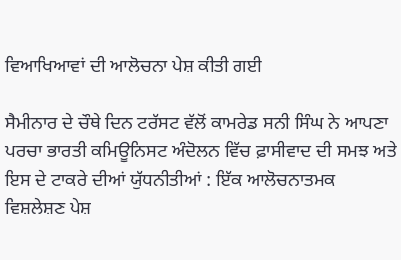ਵਿਆਖਿਆਵਾਂ ਦੀ ਆਲੋਚਨਾ ਪੇਸ਼ ਕੀਤੀ ਗਈ

ਸੈਮੀਨਾਰ ਦੇ ਚੌਥੇ ਦਿਨ ਟਰੱਸਟ ਵੱਲੋਂ ਕਾਮਰੇਡ ਸਨੀ ਸਿੰਘ ਨੇ ਆਪਣਾ ਪਰਚਾ ਭਾਰਤੀ ਕਮਿਊਨਿਸਟ ਅੰਦੋਲਨ ਵਿੱਚ ਫ਼ਾਸੀਵਾਦ ਦੀ ਸਮਝ ਅਤੇ ਇਸ ਦੇ ਟਾਕਰੇ ਦੀਆਂ ਯੁੱਧਨੀਤੀਆਂ : ਇੱਕ ਆਲੋਚਨਾਤਮਕ ਵਿਸ਼ਲੇਸ਼ਣ ਪੇਸ਼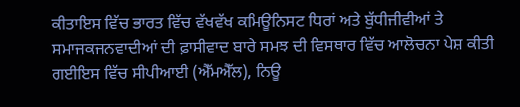ਕੀਤਾਇਸ ਵਿੱਚ ਭਾਰਤ ਵਿੱਚ ਵੱਖਵੱਖ ਕਮਿਊਨਿਸਟ ਧਿਰਾਂ ਅਤੇ ਬੁੱਧੀਜੀਵੀਆਂ ਤੇ ਸਮਾਜਕਜਨਵਾਦੀਆਂ ਦੀ ਫ਼ਾਸੀਵਾਦ ਬਾਰੇ ਸਮਝ ਦੀ ਵਿਸਥਾਰ ਵਿੱਚ ਆਲੋਚਨਾ ਪੇਸ਼ ਕੀਤੀ ਗਈਇਸ ਵਿੱਚ ਸੀਪੀਆਈ (ਐੱਮਐੱਲ), ਨਿਊ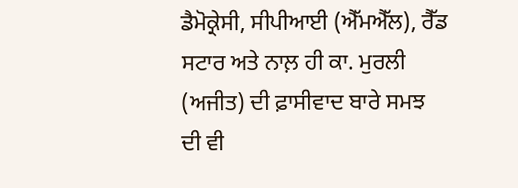ਡੈਮੋਕ੍ਰੇਸੀ, ਸੀਪੀਆਈ (ਐੱਮਐੱਲ), ਰੈੱਡ ਸਟਾਰ ਅਤੇ ਨਾਲ਼ ਹੀ ਕਾ. ਮੁਰਲੀ (ਅਜੀਤ) ਦੀ ਫ਼ਾਸੀਵਾਦ ਬਾਰੇ ਸਮਝ ਦੀ ਵੀ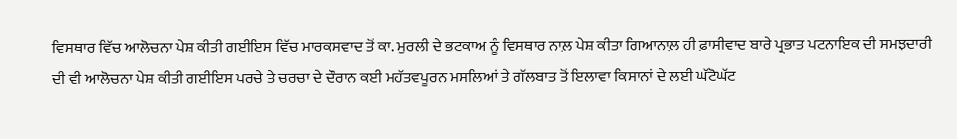ਵਿਸਥਾਰ ਵਿੱਚ ਆਲੋਚਨਾ ਪੇਸ਼ ਕੀਤੀ ਗਈਇਸ ਵਿੱਚ ਮਾਰਕਸਵਾਦ ਤੋਂ ਕਾ. ਮੁਰਲੀ ਦੇ ਭਟਕਾਅ ਨੂੰ ਵਿਸਥਾਰ ਨਾਲ਼ ਪੇਸ਼ ਕੀਤਾ ਗਿਆਨਾਲ਼ ਹੀ ਫ਼ਾਸੀਵਾਦ ਬਾਰੇ ਪ੍ਰਭਾਤ ਪਟਨਾਇਕ ਦੀ ਸਮਝਦਾਰੀ ਦੀ ਵੀ ਆਲੋਚਨਾ ਪੇਸ਼ ਕੀਤੀ ਗਈਇਸ ਪਰਚੇ ਤੇ ਚਰਚਾ ਦੇ ਦੌਰਾਨ ਕਈ ਮਹੱਤਵਪੂਰਨ ਮਸਲਿਆਂ ਤੇ ਗੱਲਬਾਤ ਤੋਂ ਇਲਾਵਾ ਕਿਸਾਨਾਂ ਦੇ ਲਈ ਘੱਟੋਘੱਟ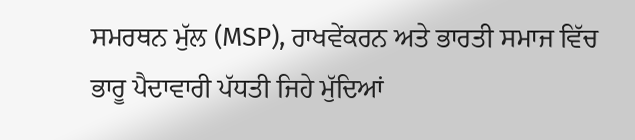ਸਮਰਥਨ ਮੁੱਲ (MSP), ਰਾਖਵੇਂਕਰਨ ਅਤੇ ਭਾਰਤੀ ਸਮਾਜ ਵਿੱਚ ਭਾਰੂ ਪੈਦਾਵਾਰੀ ਪੱਧਤੀ ਜਿਹੇ ਮੁੱਦਿਆਂ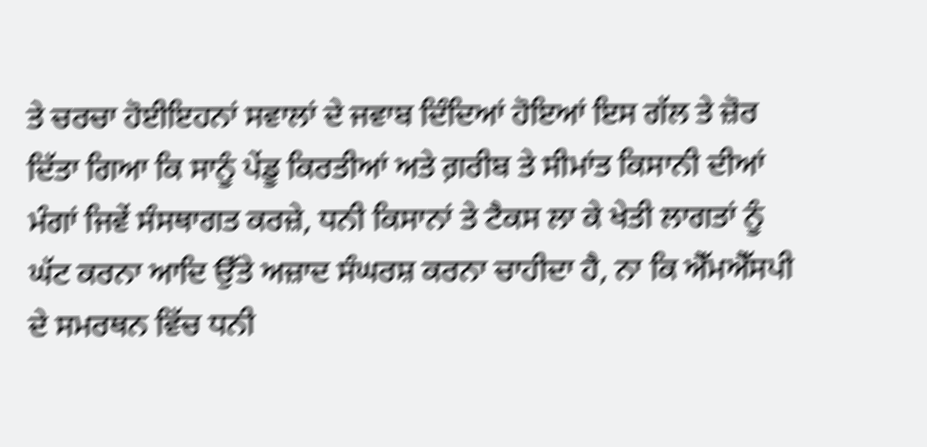ਤੇ ਚਰਚਾ ਹੋਈਇਹਨਾਂ ਸਵਾਲਾਂ ਦੇ ਜਵਾਬ ਦਿੰਦਿਆਂ ਹੋਇਆਂ ਇਸ ਗੱਲ ਤੇ ਜ਼ੋਰ ਦਿੱਤਾ ਗਿਆ ਕਿ ਸਾਨੂੰ ਪੇਂਡੂ ਕਿਰਤੀਆਂ ਅਤੇ ਗ਼ਰੀਬ ਤੇ ਸੀਮਾਂਤ ਕਿਸਾਨੀ ਦੀਆਂ ਮੰਗਾਂ ਜਿਵੇਂ ਸੰਸਥਾਗਤ ਕਰਜ਼ੇ, ਧਨੀ ਕਿਸਾਨਾਂ ਤੇ ਟੈਕਸ ਲਾ ਕੇ ਖੇਤੀ ਲਾਗਤਾਂ ਨੂੰ ਘੱਟ ਕਰਨਾ ਆਦਿ ਉੱਤੇ ਅਜ਼ਾਦ ਸੰਘਰਸ਼ ਕਰਨਾ ਚਾਹੀਦਾ ਹੈ, ਨਾ ਕਿ ਐੱਮਐੱਸਪੀ ਦੇ ਸਮਰਥਨ ਵਿੱਚ ਧਨੀ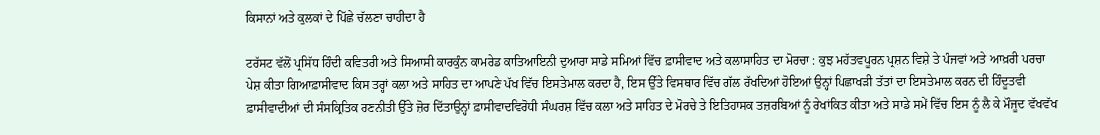ਕਿਸਾਨਾਂ ਅਤੇ ਕੁਲਕਾਂ ਦੇ ਪਿੱਛੇ ਚੱਲਣਾ ਚਾਹੀਦਾ ਹੈ

ਟਰੱਸਟ ਵੱਲੋਂ ਪ੍ਰਸਿੱਧ ਹਿੰਦੀ ਕਵਿਤਰੀ ਅਤੇ ਸਿਆਸੀ ਕਾਰਕੁੰਨ ਕਾਮਰੇਡ ਕਾਤਿਆਇਨੀ ਦੁਆਰਾ ਸਾਡੇ ਸਮਿਆਂ ਵਿੱਚ ਫ਼ਾਸੀਵਾਦ ਅਤੇ ਕਲਾਸਾਹਿਤ ਦਾ ਮੋਰਚਾ : ਕੁਝ ਮਹੱਤਵਪੂਰਨ ਪ੍ਰਸ਼ਨ ਵਿਸ਼ੇ ਤੇ ਪੰਜਵਾਂ ਅਤੇ ਆਖ਼ਰੀ ਪਰਚਾ ਪੇਸ਼ ਕੀਤਾ ਗਿਆਫ਼ਾਸੀਵਾਦ ਕਿਸ ਤਰ੍ਹਾਂ ਕਲਾ ਅਤੇ ਸਾਹਿਤ ਦਾ ਆਪਣੇ ਪੱਖ ਵਿੱਚ ਇਸਤੇਮਾਲ ਕਰਦਾ ਹੈ, ਇਸ ਉੱਤੇ ਵਿਸਥਾਰ ਵਿੱਚ ਗੱਲ ਰੱਖਦਿਆਂ ਹੋਇਆਂ ਉਨ੍ਹਾਂ ਪਿਛਾਖੜੀ ਤੱਤਾਂ ਦਾ ਇਸਤੇਮਾਲ ਕਰਨ ਦੀ ਹਿੰਦੂਤਵੀ ਫ਼ਾਸੀਵਾਦੀਆਂ ਦੀ ਸੰਸਕ੍ਰਿਤਿਕ ਰਣਨੀਤੀ ਉੱਤੇ ਜ਼ੋਰ ਦਿੱਤਾਉਨ੍ਹਾਂ ਫ਼ਾਸੀਵਾਦਵਿਰੋਧੀ ਸੰਘਰਸ਼ ਵਿੱਚ ਕਲਾ ਅਤੇ ਸਾਹਿਤ ਦੇ ਮੋਰਚੇ ਤੇ ਇਤਿਹਾਸਕ ਤਜ਼ਰਬਿਆਂ ਨੂੰ ਰੇਖਾਂਕਿਤ ਕੀਤਾ ਅਤੇ ਸਾਡੇ ਸਮੇਂ ਵਿੱਚ ਇਸ ਨੂੰ ਲੈ ਕੇ ਮੌਜੂਦ ਵੱਖਵੱਖ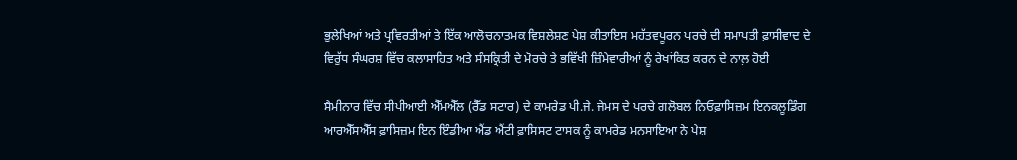ਭੁਲੇਖਿਆਂ ਅਤੇ ਪ੍ਰਵਿਰਤੀਆਂ ਤੇ ਇੱਕ ਆਲੋਚਨਾਤਮਕ ਵਿਸ਼ਲੇਸ਼ਣ ਪੇਸ਼ ਕੀਤਾਇਸ ਮਹੱਤਵਪੂਰਨ ਪਰਚੇ ਦੀ ਸਮਾਪਤੀ ਫ਼ਾਸੀਵਾਦ ਦੇ ਵਿਰੁੱਧ ਸੰਘਰਸ਼ ਵਿੱਚ ਕਲਾਸਾਹਿਤ ਅਤੇ ਸੰਸਕ੍ਰਿਤੀ ਦੇ ਮੋਰਚੇ ਤੇ ਭਵਿੱਖੀ ਜ਼ਿੰਮੇਵਾਰੀਆਂ ਨੂੰ ਰੇਖਾਂਕਿਤ ਕਰਨ ਦੇ ਨਾਲ਼ ਹੋਈ

ਸੈਮੀਨਾਰ ਵਿੱਚ ਸੀਪੀਆਈ ਐੱਮਐੱਲ (ਰੈੱਡ ਸਟਾਰ) ਦੇ ਕਾਮਰੇਡ ਪੀ.ਜੇ. ਜੇਮਸ ਦੇ ਪਰਚੇ ਗਲੋਬਲ ਨਿਓਫ਼ਾਸਿਜ਼ਮ ਇਨਕਲੂਡਿੰਗ ਆਰਐੱਸਐੱਸ ਫ਼ਾਸਿਜ਼ਮ ਇਨ ਇੰਡੀਆ ਐਂਡ ਐਂਟੀ ਫ਼ਾਸਿਸਟ ਟਾਸਕ ਨੂੰ ਕਾਮਰੇਡ ਮਨਸਾਇਆ ਨੇ ਪੇਸ਼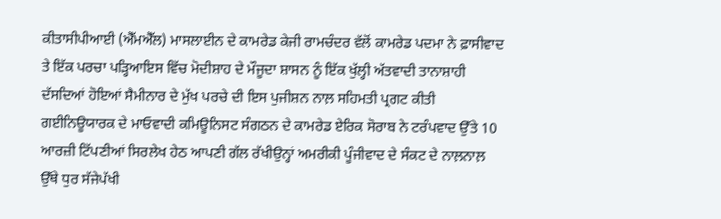ਕੀਤਾਸੀਪੀਆਈ (ਐੱਮਐੱਲ) ਮਾਸਲਾਈਨ ਦੇ ਕਾਮਰੇਡ ਕੇਜੀ ਰਾਮਚੰਦਰ ਵੱਲੋਂ ਕਾਮਰੇਡ ਪਦਮਾ ਨੇ ਫ਼ਾਸੀਵਾਦ ਤੇ ਇੱਕ ਪਰਚਾ ਪੜ੍ਹਿਆਇਸ ਵਿੱਚ ਮੋਦੀਸ਼ਾਹ ਦੇ ਮੌਜੂਦਾ ਸ਼ਾਸਨ ਨੂੰ ਇੱਕ ਖੁੱਲ੍ਹੀ ਅੱਤਵਾਦੀ ਤਾਨਾਸ਼ਾਹੀ ਦੱਸਦਿਆਂ ਹੋਇਆਂ ਸੈਮੀਨਾਰ ਦੇ ਮੁੱਖ ਪਰਚੇ ਦੀ ਇਸ ਪੁਜੀਸ਼ਨ ਨਾਲ਼ ਸਹਿਮਤੀ ਪ੍ਰਗਟ ਕੀਤੀ ਗਈਨਿਊਯਾਰਕ ਦੇ ਮਾਓਵਾਦੀ ਕਮਿਊਨਿਸਟ ਸੰਗਠਨ ਦੇ ਕਾਮਰੇਡ ਏਰਿਕ ਸੋਰਾਬ ਨੇ ਟਰੰਪਵਾਦ ਉੱਤੇ 10 ਆਰਜ਼ੀ ਟਿੱਪਣੀਆਂ ਸਿਰਲੇਖ ਹੇਠ ਆਪਣੀ ਗੱਲ ਰੱਖੀਉਨ੍ਹਾਂ ਅਮਰੀਕੀ ਪੂੰਜੀਵਾਦ ਦੇ ਸੰਕਟ ਦੇ ਨਾਲ਼ਨਾਲ਼ ਉੱਥੇ ਧੁਰ ਸੱਜੇਪੱਖੀ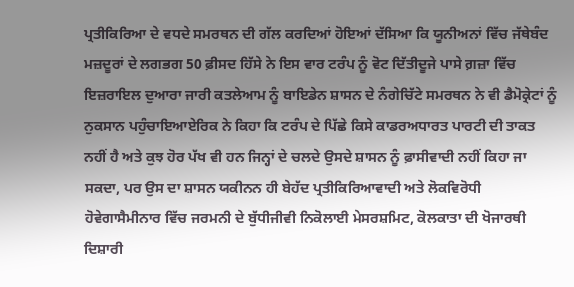ਪ੍ਰਤੀਕਿਰਿਆ ਦੇ ਵਧਦੇ ਸਮਰਥਨ ਦੀ ਗੱਲ ਕਰਦਿਆਂ ਹੋਇਆਂ ਦੱਸਿਆ ਕਿ ਯੂਨੀਅਨਾਂ ਵਿੱਚ ਜੱਥੇਬੰਦ ਮਜ਼ਦੂਰਾਂ ਦੇ ਲਗਭਗ 50 ਫ਼ੀਸਦ ਹਿੱਸੇ ਨੇ ਇਸ ਵਾਰ ਟਰੰਪ ਨੂੰ ਵੋਟ ਦਿੱਤੀਦੂਜੇ ਪਾਸੇ ਗ਼ਜ਼ਾ ਵਿੱਚ ਇਜ਼ਰਾਇਲ ਦੁਆਰਾ ਜਾਰੀ ਕਤਲੇਆਮ ਨੂੰ ਬਾਇਡੇਨ ਸ਼ਾਸਨ ਦੇ ਨੰਗੇਚਿੱਟੇ ਸਮਰਥਨ ਨੇ ਵੀ ਡੈਮੋਕ੍ਰੇਟਾਂ ਨੂੰ ਨੁਕਸਾਨ ਪਹੁੰਚਾਇਆਏਰਿਕ ਨੇ ਕਿਹਾ ਕਿ ਟਰੰਪ ਦੇ ਪਿੱਛੇ ਕਿਸੇ ਕਾਡਰਅਧਾਰਤ ਪਾਰਟੀ ਦੀ ਤਾਕਤ ਨਹੀਂ ਹੈ ਅਤੇ ਕੁਝ ਹੋਰ ਪੱਖ ਵੀ ਹਨ ਜਿਨ੍ਹਾਂ ਦੇ ਚਲਦੇ ਉਸਦੇ ਸ਼ਾਸਨ ਨੂੰ ਫ਼ਾਸੀਵਾਦੀ ਨਹੀਂ ਕਿਹਾ ਜਾ ਸਕਦਾ, ਪਰ ਉਸ ਦਾ ਸ਼ਾਸਨ ਯਕੀਨਨ ਹੀ ਬੇਹੱਦ ਪ੍ਰਤੀਕਿਰਿਆਵਾਦੀ ਅਤੇ ਲੋਕਵਿਰੋਧੀ ਹੋਵੇਗਾਸੈਮੀਨਾਰ ਵਿੱਚ ਜਰਮਨੀ ਦੇ ਬੁੱਧੀਜੀਵੀ ਨਿਕੋਲਾਈ ਮੇਸਰਸ਼ਮਿਟ, ਕੋਲਕਾਤਾ ਦੀ ਖੋਜਾਰਥੀ ਦਿਸ਼ਾਰੀ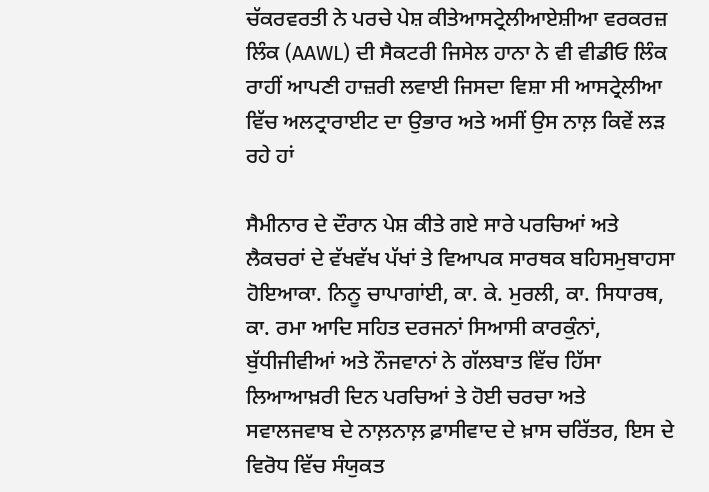ਚੱਕਰਵਰਤੀ ਨੇ ਪਰਚੇ ਪੇਸ਼ ਕੀਤੇਆਸਟ੍ਰੇਲੀਆਏਸ਼ੀਆ ਵਰਕਰਜ਼ ਲਿੰਕ (AAWL) ਦੀ ਸੈਕਟਰੀ ਜਿਸੇਲ ਹਾਨਾ ਨੇ ਵੀ ਵੀਡੀਓ ਲਿੰਕ ਰਾਹੀਂ ਆਪਣੀ ਹਾਜ਼ਰੀ ਲਵਾਈ ਜਿਸਦਾ ਵਿਸ਼ਾ ਸੀ ਆਸਟ੍ਰੇਲੀਆ ਵਿੱਚ ਅਲਟ੍ਰਾਰਾਈਟ ਦਾ ਉਭਾਰ ਅਤੇ ਅਸੀਂ ਉਸ ਨਾਲ਼ ਕਿਵੇਂ ਲੜ ਰਹੇ ਹਾਂ

ਸੈਮੀਨਾਰ ਦੇ ਦੌਰਾਨ ਪੇਸ਼ ਕੀਤੇ ਗਏ ਸਾਰੇ ਪਰਚਿਆਂ ਅਤੇ ਲੈਕਚਰਾਂ ਦੇ ਵੱਖਵੱਖ ਪੱਖਾਂ ਤੇ ਵਿਆਪਕ ਸਾਰਥਕ ਬਹਿਸਮੁਬਾਹਸਾ ਹੋਇਆਕਾ. ਨਿਨੂ ਚਾਪਾਗਾਂਈ, ਕਾ. ਕੇ. ਮੁਰਲੀ, ਕਾ. ਸਿਧਾਰਥ, ਕਾ. ਰਮਾ ਆਦਿ ਸਹਿਤ ਦਰਜਨਾਂ ਸਿਆਸੀ ਕਾਰਕੁੰਨਾਂ, ਬੁੱਧੀਜੀਵੀਆਂ ਅਤੇ ਨੌਜਵਾਨਾਂ ਨੇ ਗੱਲਬਾਤ ਵਿੱਚ ਹਿੱਸਾ ਲਿਆਆਖ਼ਰੀ ਦਿਨ ਪਰਚਿਆਂ ਤੇ ਹੋਈ ਚਰਚਾ ਅਤੇ ਸਵਾਲਜਵਾਬ ਦੇ ਨਾਲ਼ਨਾਲ਼ ਫ਼ਾਸੀਵਾਦ ਦੇ ਖ਼ਾਸ ਚਰਿੱਤਰ, ਇਸ ਦੇ ਵਿਰੋਧ ਵਿੱਚ ਸੰਯੁਕਤ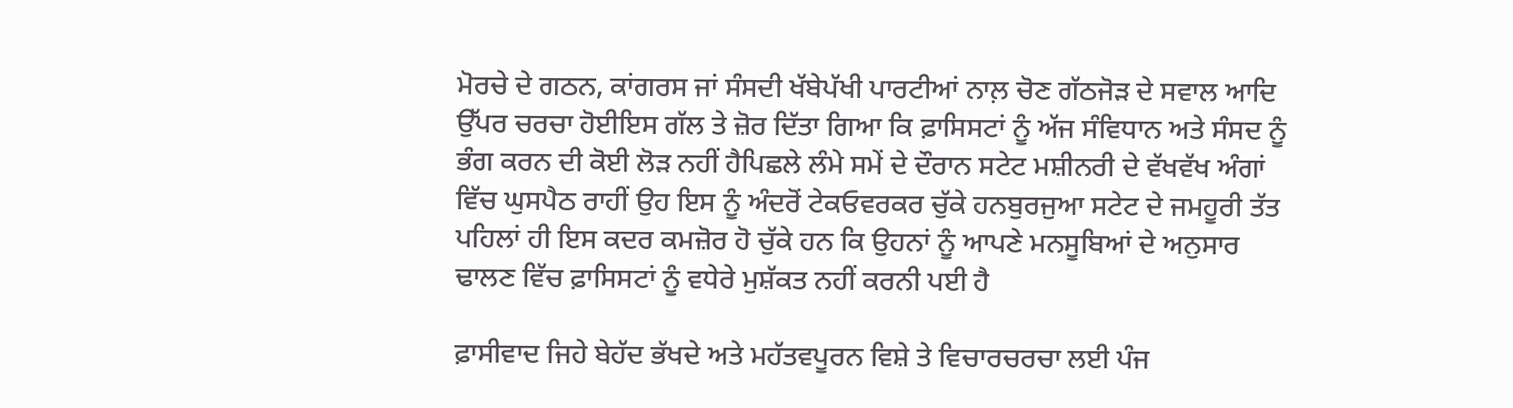ਮੋਰਚੇ ਦੇ ਗਠਨ, ਕਾਂਗਰਸ ਜਾਂ ਸੰਸਦੀ ਖੱਬੇਪੱਖੀ ਪਾਰਟੀਆਂ ਨਾਲ਼ ਚੋਣ ਗੱਠਜੋੜ ਦੇ ਸਵਾਲ ਆਦਿ ਉੱਪਰ ਚਰਚਾ ਹੋਈਇਸ ਗੱਲ ਤੇ ਜ਼ੋਰ ਦਿੱਤਾ ਗਿਆ ਕਿ ਫ਼ਾਸਿਸਟਾਂ ਨੂੰ ਅੱਜ ਸੰਵਿਧਾਨ ਅਤੇ ਸੰਸਦ ਨੂੰ ਭੰਗ ਕਰਨ ਦੀ ਕੋਈ ਲੋੜ ਨਹੀਂ ਹੈਪਿਛਲੇ ਲੰਮੇ ਸਮੇਂ ਦੇ ਦੌਰਾਨ ਸਟੇਟ ਮਸ਼ੀਨਰੀ ਦੇ ਵੱਖਵੱਖ ਅੰਗਾਂ ਵਿੱਚ ਘੁਸਪੈਠ ਰਾਹੀਂ ਉਹ ਇਸ ਨੂੰ ਅੰਦਰੋਂ ਟੇਕਓਵਰਕਰ ਚੁੱਕੇ ਹਨਬੁਰਜੁਆ ਸਟੇਟ ਦੇ ਜਮਹੂਰੀ ਤੱਤ ਪਹਿਲਾਂ ਹੀ ਇਸ ਕਦਰ ਕਮਜ਼ੋਰ ਹੋ ਚੁੱਕੇ ਹਨ ਕਿ ਉਹਨਾਂ ਨੂੰ ਆਪਣੇ ਮਨਸੂਬਿਆਂ ਦੇ ਅਨੁਸਾਰ ਢਾਲਣ ਵਿੱਚ ਫ਼ਾਸਿਸਟਾਂ ਨੂੰ ਵਧੇਰੇ ਮੁਸ਼ੱਕਤ ਨਹੀਂ ਕਰਨੀ ਪਈ ਹੈ

ਫ਼ਾਸੀਵਾਦ ਜਿਹੇ ਬੇਹੱਦ ਭੱਖਦੇ ਅਤੇ ਮਹੱਤਵਪੂਰਨ ਵਿਸ਼ੇ ਤੇ ਵਿਚਾਰਚਰਚਾ ਲਈ ਪੰਜ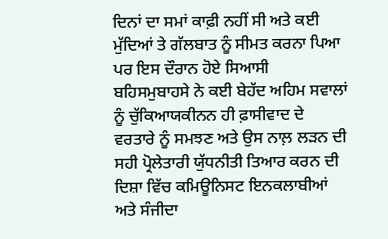ਦਿਨਾਂ ਦਾ ਸਮਾਂ ਕਾਫ਼ੀ ਨਹੀਂ ਸੀ ਅਤੇ ਕਈ ਮੁੱਦਿਆਂ ਤੇ ਗੱਲਬਾਤ ਨੂੰ ਸੀਮਤ ਕਰਨਾ ਪਿਆ ਪਰ ਇਸ ਦੌਰਾਨ ਹੋਏ ਸਿਆਸੀ ਬਹਿਸਮੁਬਾਹਸੇ ਨੇ ਕਈ ਬੇਹੱਦ ਅਹਿਮ ਸਵਾਲਾਂ ਨੂੰ ਚੁੱਕਿਆਯਕੀਨਨ ਹੀ ਫ਼ਾਸੀਵਾਦ ਦੇ ਵਰਤਾਰੇ ਨੂੰ ਸਮਝਣ ਅਤੇ ਉਸ ਨਾਲ਼ ਲੜਨ ਦੀ ਸਹੀ ਪ੍ਰੋਲੇਤਾਰੀ ਯੁੱਧਨੀਤੀ ਤਿਆਰ ਕਰਨ ਦੀ ਦਿਸ਼ਾ ਵਿੱਚ ਕਮਿਊਨਿਸਟ ਇਨਕਲਾਬੀਆਂ ਅਤੇ ਸੰਜੀਦਾ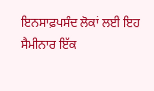ਇਨਸਾਫ਼ਪਸੰਦ ਲੋਕਾਂ ਲਈ ਇਹ ਸੈਮੀਨਾਰ ਇੱਕ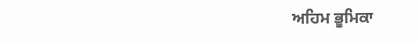ਅਹਿਮ ਭੂਮਿਕਾ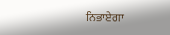ਨਿਭਾਏਗਾ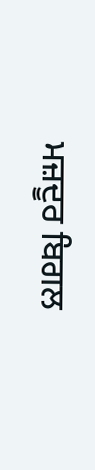ਮਜ਼ਦੂਰ ਬਿਗਲ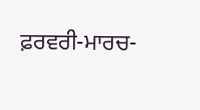ਫ਼ਰਵਰੀ-ਮਾਰਚ-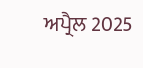ਅਪ੍ਰੈਲ 2025